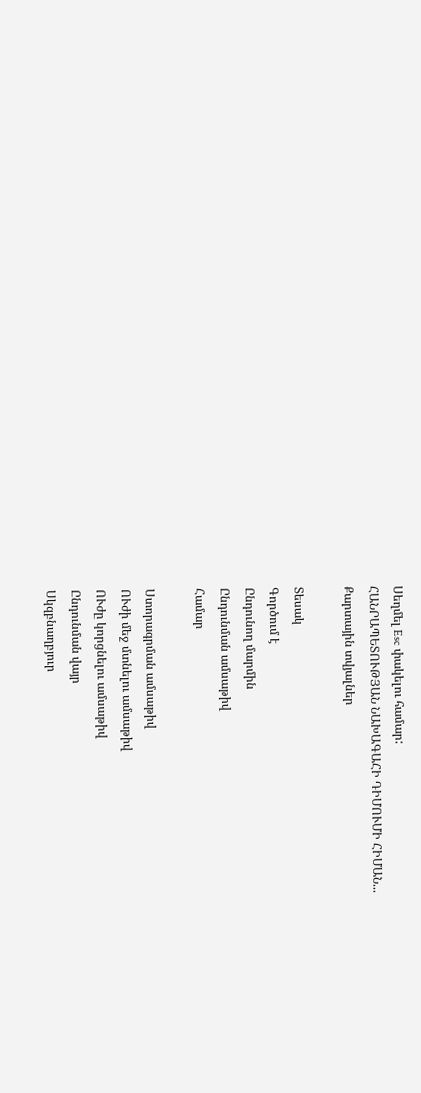Սեղմել Esc փակելու համար:
ՀԱՆՐԱՊԵՏՈՒԹՅԱՆ ՆԱԽԱԳԱՀԻ ԴԻՄՈՒՄԻ ՀԻՄԱՆ...
Քարտային տվյալներ

Տեսակ
Գործում է
Ընդունող մարմին
Ընդունման ամսաթիվ
Համար

Ստորագրման ամսաթիվ
ՈՒժի մեջ մտնելու ամսաթիվ
ՈՒժը կորցնելու ամսաթիվ
Ընդունման վայր
Սկզբնաղբյուր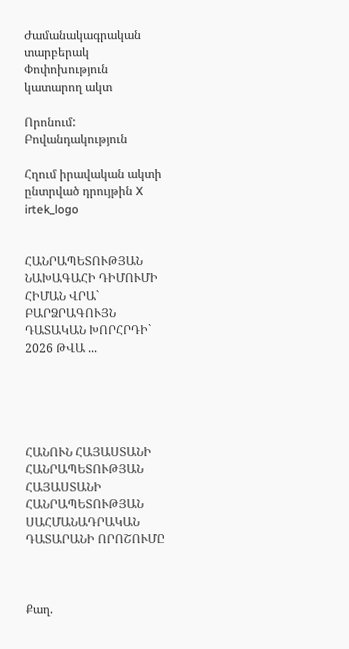Ժամանակագրական տարբերակ Փոփոխություն կատարող ակտ

Որոնում:
Բովանդակություն

Հղում իրավական ակտի ընտրված դրույթին X
irtek_logo


ՀԱՆՐԱՊԵՏՈՒԹՅԱՆ ՆԱԽԱԳԱՀԻ ԴԻՄՈՒՄԻ ՀԻՄԱՆ ՎՐԱ` ԲԱՐՁՐԱԳՈՒՅՆ ԴԱՏԱԿԱՆ ԽՈՐՀՐԴԻ` 2026 ԹՎԱ ...





ՀԱՆՈՒՆ ՀԱՅԱՍՏԱՆԻ ՀԱՆՐԱՊԵՏՈՒԹՅԱՆ
ՀԱՅԱՍՏԱՆԻ ՀԱՆՐԱՊԵՏՈՒԹՅԱՆ ՍԱՀՄԱՆԱԴՐԱԿԱՆ ԴԱՏԱՐԱՆԻ ՈՐՈՇՈՒՄԸ



Քաղ.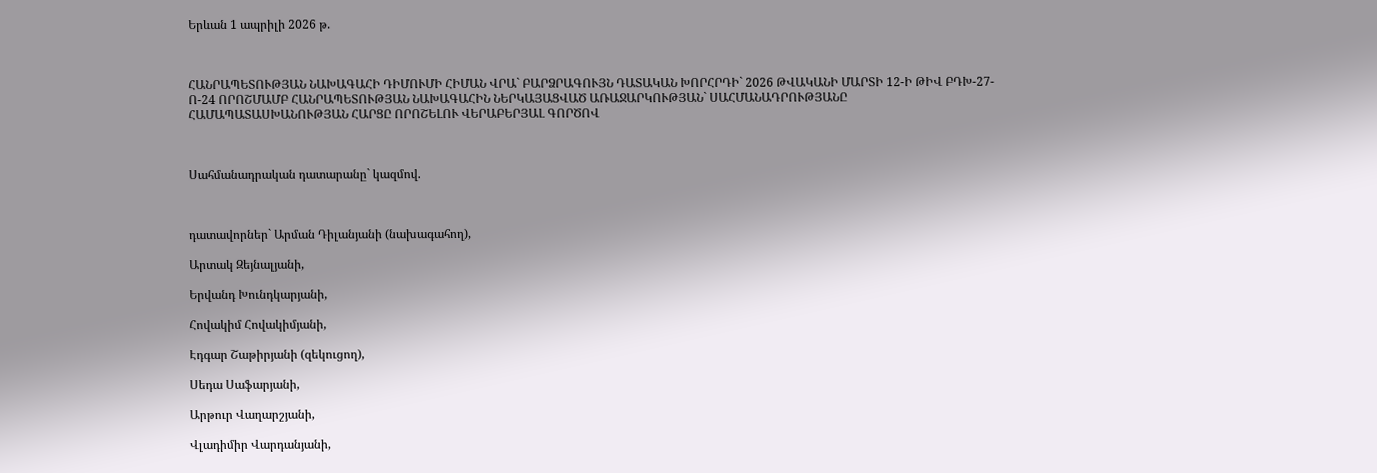Երևան 1 ապրիլի 2026 թ.



ՀԱՆՐԱՊԵՏՈՒԹՅԱՆ ՆԱԽԱԳԱՀԻ ԴԻՄՈՒՄԻ ՀԻՄԱՆ ՎՐԱ` ԲԱՐՁՐԱԳՈՒՅՆ ԴԱՏԱԿԱՆ ԽՈՐՀՐԴԻ` 2026 ԹՎԱԿԱՆԻ ՄԱՐՏԻ 12-Ի ԹԻՎ ԲԴԽ-27-Ո-24 ՈՐՈՇՄԱՄԲ ՀԱՆՐԱՊԵՏՈՒԹՅԱՆ ՆԱԽԱԳԱՀԻՆ ՆԵՐԿԱՅԱՑՎԱԾ ԱՌԱՋԱՐԿՈՒԹՅԱՆ` ՍԱՀՄԱՆԱԴՐՈՒԹՅԱՆԸ ՀԱՄԱՊԱՏԱՍԽԱՆՈՒԹՅԱՆ ՀԱՐՑԸ ՈՐՈՇԵԼՈՒ ՎԵՐԱԲԵՐՅԱԼ ԳՈՐԾՈՎ



Սահմանադրական դատարանը` կազմով.



դատավորներ` Արման Դիլանյանի (նախագահող),

Արտակ Զեյնալյանի,

Երվանդ Խունդկարյանի,

Հովակիմ Հովակիմյանի,

Էդգար Շաթիրյանի (զեկուցող),

Սեդա Սաֆարյանի,

Արթուր Վաղարշյանի,

Վլադիմիր Վարդանյանի,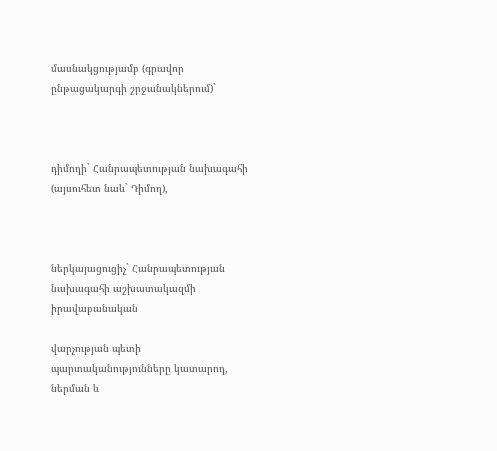մասնակցությամբ (գրավոր ընթացակարգի շրջանակներում)`



դիմողի` Հանրապետության նախագահի (այսուհետ նաև` Դիմող),



ներկայացուցիչ` Հանրապետության նախագահի աշխատակազմի իրավաբանական

վարչության պետի պարտականությունները կատարող, ներման և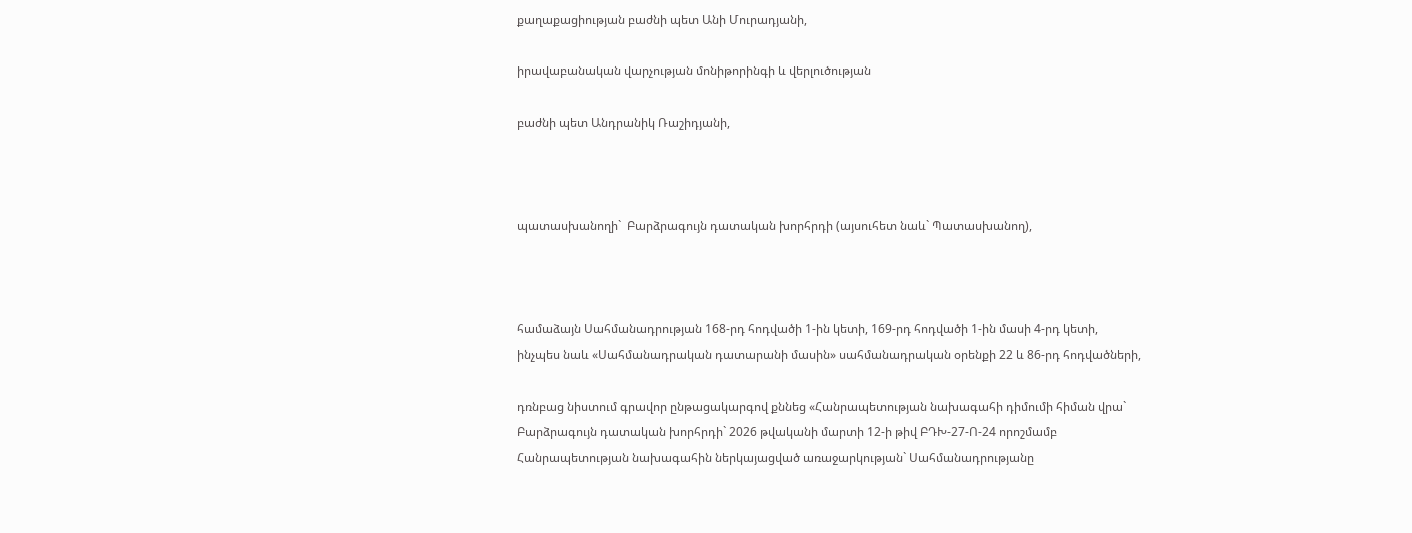քաղաքացիության բաժնի պետ Անի Մուրադյանի,

իրավաբանական վարչության մոնիթորինգի և վերլուծության

բաժնի պետ Անդրանիկ Ռաշիդյանի,



պատասխանողի`  Բարձրագույն դատական խորհրդի (այսուհետ նաև` Պատասխանող),



համաձայն Սահմանադրության 168-րդ հոդվածի 1-ին կետի, 169-րդ հոդվածի 1-ին մասի 4-րդ կետի, ինչպես նաև «Սահմանադրական դատարանի մասին» սահմանադրական օրենքի 22 և 86-րդ հոդվածների,

դռնբաց նիստում գրավոր ընթացակարգով քննեց «Հանրապետության նախագահի դիմումի հիման վրա` Բարձրագույն դատական խորհրդի` 2026 թվականի մարտի 12-ի թիվ ԲԴԽ-27-Ո-24 որոշմամբ Հանրապետության նախագահին ներկայացված առաջարկության` Սահմանադրությանը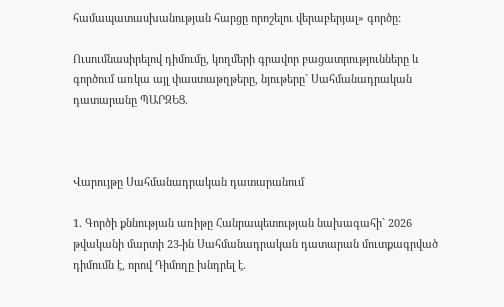համապատասխանության հարցը որոշելու վերաբերյալ» գործը:

Ուսումնասիրելով դիմումը, կողմերի գրավոր բացատրությունները և գործում առկա այլ փաստաթղթերը, նյութերը` Սահմանադրական դատարանը ՊԱՐԶԵՑ.



Վարույթը Սահմանադրական դատարանում

1. Գործի քննության առիթը Հանրապետության նախագահի` 2026 թվականի մարտի 23-ին Սահմանադրական դատարան մուտքագրված դիմումն է, որով Դիմողը խնդրել է.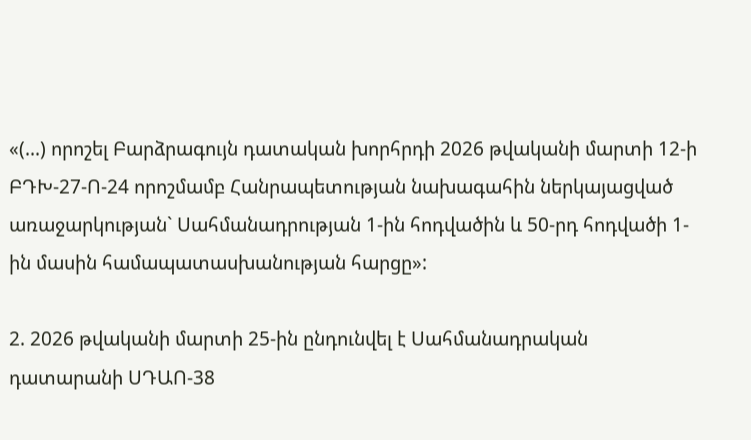«(...) որոշել Բարձրագույն դատական խորհրդի 2026 թվականի մարտի 12-ի ԲԴԽ-27-Ո-24 որոշմամբ Հանրապետության նախագահին ներկայացված առաջարկության` Սահմանադրության 1-ին հոդվածին և 50-րդ հոդվածի 1-ին մասին համապատասխանության հարցը»:

2. 2026 թվականի մարտի 25-ին ընդունվել է Սահմանադրական դատարանի ՍԴԱՈ-38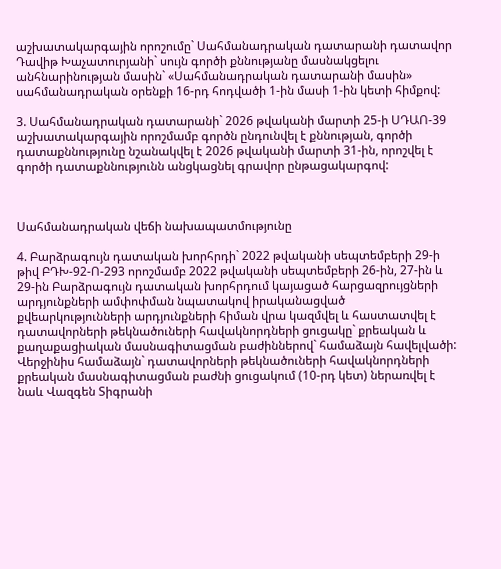աշխատակարգային որոշումը` Սահմանադրական դատարանի դատավոր Դավիթ Խաչատուրյանի` սույն գործի քննությանը մասնակցելու անհնարինության մասին` «Սահմանադրական դատարանի մասին» սահմանադրական օրենքի 16-րդ հոդվածի 1-ին մասի 1-ին կետի հիմքով:

3. Սահմանադրական դատարանի` 2026 թվականի մարտի 25-ի ՍԴԱՈ-39 աշխատակարգային որոշմամբ գործն ընդունվել է քննության, գործի դատաքննությունը նշանակվել է 2026 թվականի մարտի 31-ին, որոշվել է գործի դատաքննությունն անցկացնել գրավոր ընթացակարգով:



Սահմանադրական վեճի նախապատմությունը

4. Բարձրագույն դատական խորհրդի` 2022 թվականի սեպտեմբերի 29-ի թիվ ԲԴԽ-92-Ո-293 որոշմամբ 2022 թվականի սեպտեմբերի 26-ին, 27-ին և 29-ին Բարձրագույն դատական խորհրդում կայացած հարցազրույցների արդյունքների ամփոփման նպատակով իրականացված քվեարկությունների արդյունքների հիման վրա կազմվել և հաստատվել է դատավորների թեկնածուների հավակնորդների ցուցակը` քրեական և քաղաքացիական մասնագիտացման բաժիններով` համաձայն հավելվածի: Վերջինիս համաձայն` դատավորների թեկնածուների հավակնորդների քրեական մասնագիտացման բաժնի ցուցակում (10-րդ կետ) ներառվել է նաև Վազգեն Տիգրանի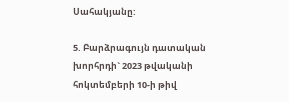Սահակյանը:

5. Բարձրագույն դատական խորհրդի` 2023 թվականի հոկտեմբերի 10-ի թիվ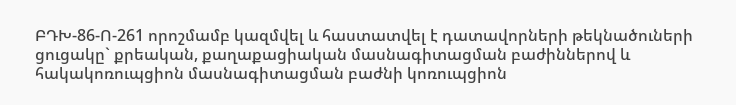ԲԴԽ-86-Ո-261 որոշմամբ կազմվել և հաստատվել է դատավորների թեկնածուների ցուցակը` քրեական, քաղաքացիական մասնագիտացման բաժիններով և հակակոռուպցիոն մասնագիտացման բաժնի կոռուպցիոն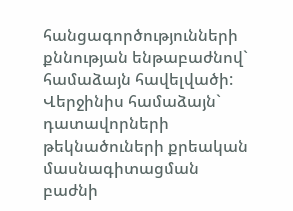հանցագործությունների քննության ենթաբաժնով` համաձայն հավելվածի: Վերջինիս համաձայն` դատավորների թեկնածուների քրեական մասնագիտացման բաժնի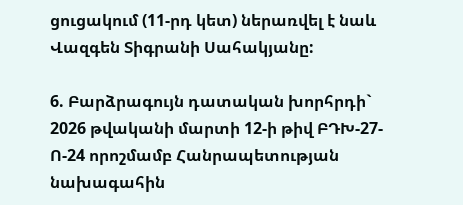ցուցակում (11-րդ կետ) ներառվել է նաև Վազգեն Տիգրանի Սահակյանը:

6. Բարձրագույն դատական խորհրդի` 2026 թվականի մարտի 12-ի թիվ ԲԴԽ-27-Ո-24 որոշմամբ Հանրապետության նախագահին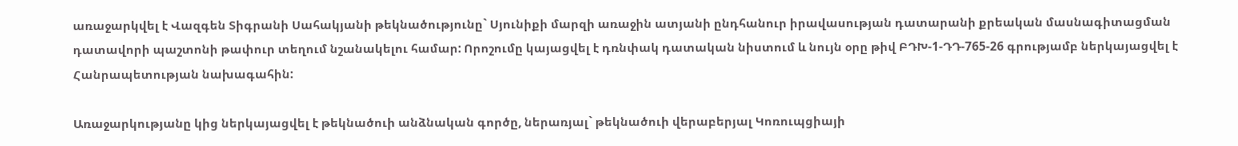առաջարկվել է Վազգեն Տիգրանի Սահակյանի թեկնածությունը` Սյունիքի մարզի առաջին ատյանի ընդհանուր իրավասության դատարանի քրեական մասնագիտացման դատավորի պաշտոնի թափուր տեղում նշանակելու համար: Որոշումը կայացվել է դռնփակ դատական նիստում և նույն օրը թիվ ԲԴԽ-1-ԴԴ-765-26 գրությամբ ներկայացվել է Հանրապետության նախագահին:

Առաջարկությանը կից ներկայացվել է թեկնածուի անձնական գործը, ներառյալ` թեկնածուի վերաբերյալ Կոռուպցիայի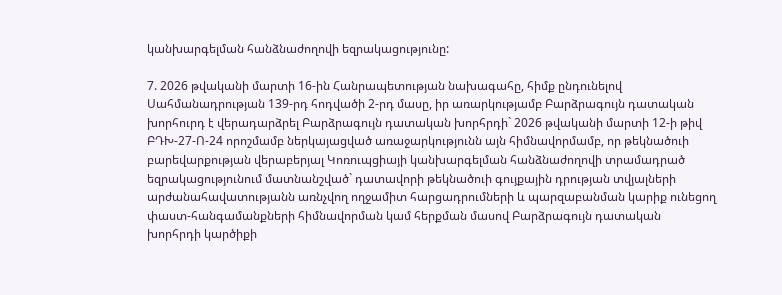կանխարգելման հանձնաժողովի եզրակացությունը:

7. 2026 թվականի մարտի 16-ին Հանրապետության նախագահը, հիմք ընդունելով Սահմանադրության 139-րդ հոդվածի 2-րդ մասը, իր առարկությամբ Բարձրագույն դատական խորհուրդ է վերադարձրել Բարձրագույն դատական խորհրդի` 2026 թվականի մարտի 12-ի թիվ ԲԴԽ-27-Ո-24 որոշմամբ ներկայացված առաջարկությունն այն հիմնավորմամբ, որ թեկնածուի բարեվարքության վերաբերյալ Կոռուպցիայի կանխարգելման հանձնաժողովի տրամադրած եզրակացությունում մատնանշված` դատավորի թեկնածուի գույքային դրության տվյալների արժանահավատությանն առնչվող ողջամիտ հարցադրումների և պարզաբանման կարիք ունեցող փաստ-հանգամանքների հիմնավորման կամ հերքման մասով Բարձրագույն դատական խորհրդի կարծիքի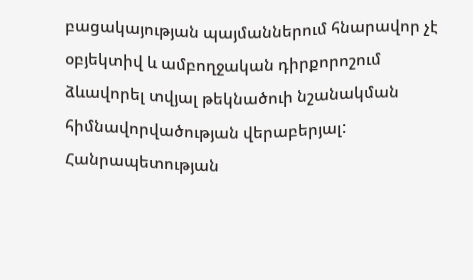բացակայության պայմաններում հնարավոր չէ օբյեկտիվ և ամբողջական դիրքորոշում ձևավորել տվյալ թեկնածուի նշանակման հիմնավորվածության վերաբերյալ: Հանրապետության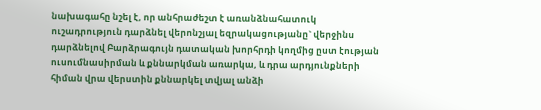նախագահը նշել է, որ անհրաժեշտ է առանձնահատուկ ուշադրություն դարձնել վերոնշյալ եզրակացությանը` վերջինս դարձնելով Բարձրագույն դատական խորհրդի կողմից ըստ էության ուսումնասիրման և քննարկման առարկա, և դրա արդյունքների հիման վրա վերստին քննարկել տվյալ անձի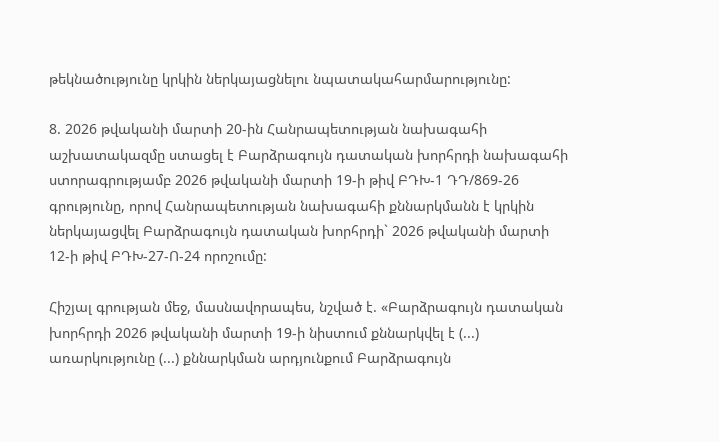թեկնածությունը կրկին ներկայացնելու նպատակահարմարությունը:

8. 2026 թվականի մարտի 20-ին Հանրապետության նախագահի աշխատակազմը ստացել է Բարձրագույն դատական խորհրդի նախագահի ստորագրությամբ 2026 թվականի մարտի 19-ի թիվ ԲԴԽ-1 ԴԴ/869-26 գրությունը, որով Հանրապետության նախագահի քննարկմանն է կրկին ներկայացվել Բարձրագույն դատական խորհրդի` 2026 թվականի մարտի 12-ի թիվ ԲԴԽ-27-Ո-24 որոշումը:

Հիշյալ գրության մեջ, մասնավորապես, նշված է. «Բարձրագույն դատական խորհրդի 2026 թվականի մարտի 19-ի նիստում քննարկվել է (...) առարկությունը (...) քննարկման արդյունքում Բարձրագույն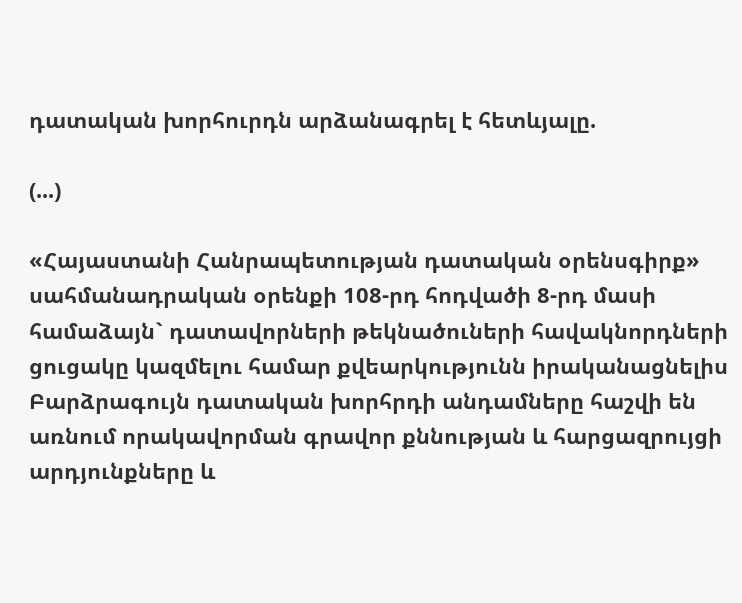դատական խորհուրդն արձանագրել է հետևյալը.

(...)

«Հայաստանի Հանրապետության դատական օրենսգիրք» սահմանադրական օրենքի 108-րդ հոդվածի 8-րդ մասի համաձայն` դատավորների թեկնածուների հավակնորդների ցուցակը կազմելու համար քվեարկությունն իրականացնելիս Բարձրագույն դատական խորհրդի անդամները հաշվի են առնում որակավորման գրավոր քննության և հարցազրույցի արդյունքները և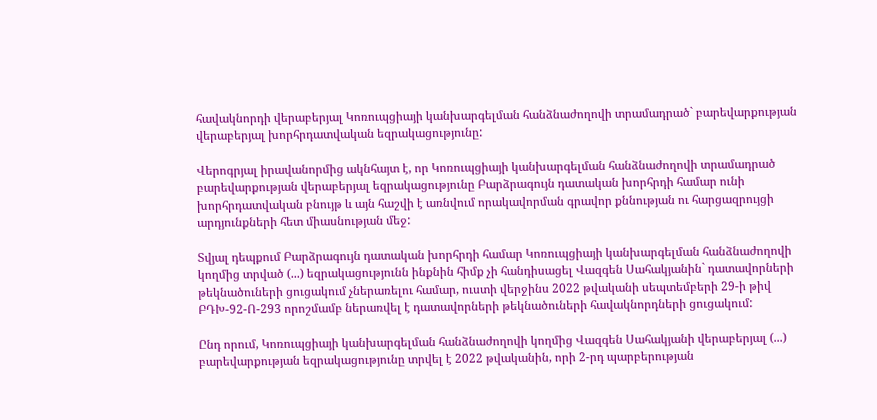հավակնորդի վերաբերյալ Կոռուպցիայի կանխարգելման հանձնաժողովի տրամադրած` բարեվարքության վերաբերյալ խորհրդատվական եզրակացությունը:

Վերոգրյալ իրավանորմից ակնհայտ է, որ Կոռուպցիայի կանխարգելման հանձնաժողովի տրամադրած բարեվարքության վերաբերյալ եզրակացությունը Բարձրագույն դատական խորհրդի համար ունի խորհրդատվական բնույթ և այն հաշվի է առնվում որակավորման գրավոր քննության ու հարցազրույցի արդյունքների հետ միասնության մեջ:

Տվյալ դեպքում Բարձրագույն դատական խորհրդի համար Կոռուպցիայի կանխարգելման հանձնաժողովի կողմից տրված (...) եզրակացությունն ինքնին հիմք չի հանդիսացել Վազգեն Սահակյանին` դատավորների թեկնածուների ցուցակում չներառելու համար, ուստի վերջինս 2022 թվականի սեպտեմբերի 29-ի թիվ ԲԴԽ-92-Ո-293 որոշմամբ ներառվել է դատավորների թեկնածուների հավակնորդների ցուցակում:

Ընդ որում, Կոռուպցիայի կանխարգելման հանձնաժողովի կողմից Վազգեն Սահակյանի վերաբերյալ (...) բարեվարքության եզրակացությունը տրվել է 2022 թվականին, որի 2-րդ պարբերության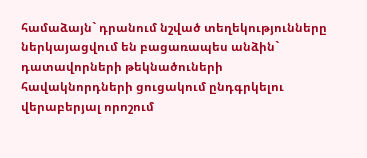համաձայն` դրանում նշված տեղեկությունները ներկայացվում են բացառապես անձին` դատավորների թեկնածուների հավակնորդների ցուցակում ընդգրկելու վերաբերյալ որոշում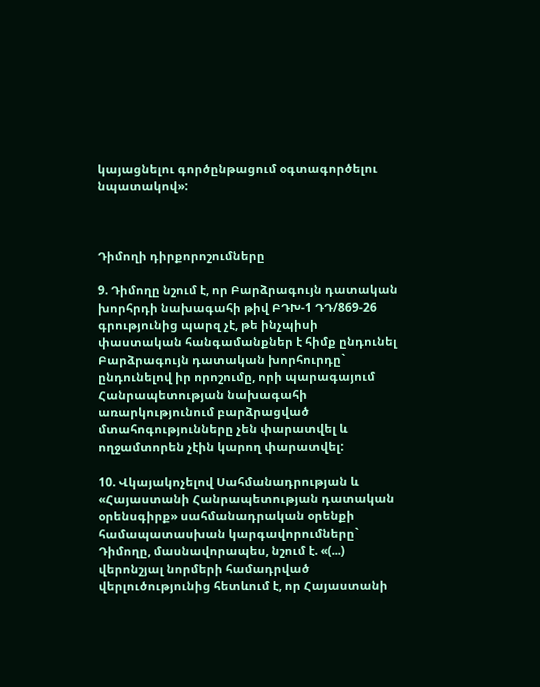կայացնելու գործընթացում օգտագործելու նպատակով»:



Դիմողի դիրքորոշումները

9. Դիմողը նշում է, որ Բարձրագույն դատական խորհրդի նախագահի թիվ ԲԴԽ-1 ԴԴ/869-26 գրությունից պարզ չէ, թե ինչպիսի փաստական հանգամանքներ է հիմք ընդունել Բարձրագույն դատական խորհուրդը` ընդունելով իր որոշումը, որի պարագայում Հանրապետության նախագահի առարկությունում բարձրացված մտահոգությունները չեն փարատվել և ողջամտորեն չէին կարող փարատվել:

10. Վկայակոչելով Սահմանադրության և «Հայաստանի Հանրապետության դատական օրենսգիրք» սահմանադրական օրենքի համապատասխան կարգավորումները` Դիմողը, մասնավորապես, նշում է. «(...) վերոնշյալ նորմերի համադրված վերլուծությունից հետևում է, որ Հայաստանի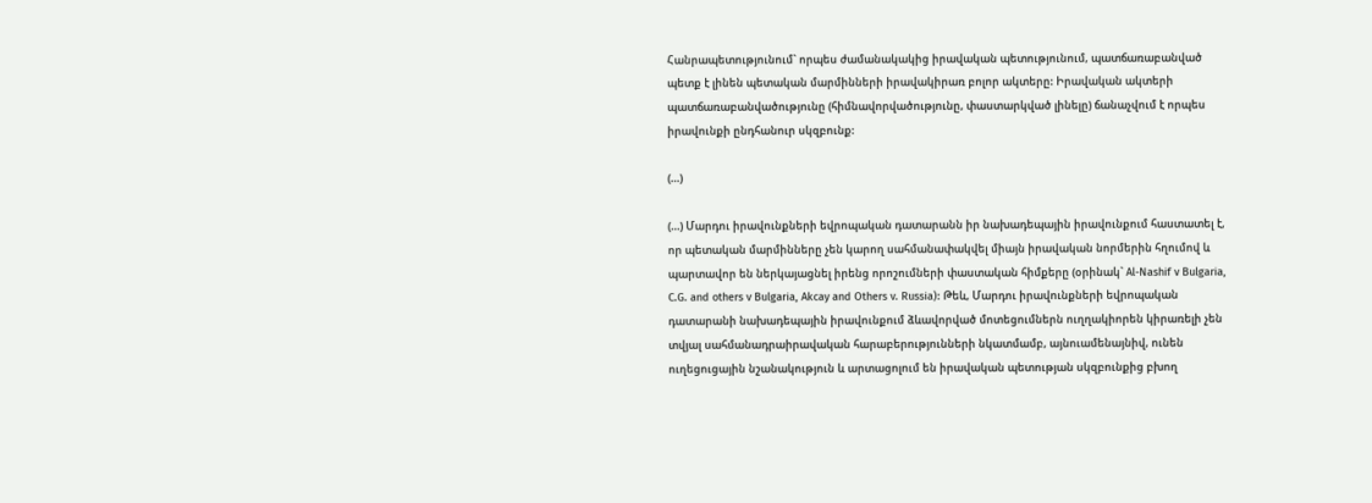Հանրապետությունում` որպես ժամանակակից իրավական պետությունում, պատճառաբանված պետք է լինեն պետական մարմինների իրավակիրառ բոլոր ակտերը: Իրավական ակտերի պատճառաբանվածությունը (հիմնավորվածությունը, փաստարկված լինելը) ճանաչվում է որպես իրավունքի ընդհանուր սկզբունք:

(...)

(...) Մարդու իրավունքների եվրոպական դատարանն իր նախադեպային իրավունքում հաստատել է, որ պետական մարմինները չեն կարող սահմանափակվել միայն իրավական նորմերին հղումով և պարտավոր են ներկայացնել իրենց որոշումների փաստական հիմքերը (օրինակ` Al-Nashif v Bulgaria, C.G. and others v Bulgaria, Akcay and Others v. Russia): Թեև, Մարդու իրավունքների եվրոպական դատարանի նախադեպային իրավունքում ձևավորված մոտեցումներն ուղղակիորեն կիրառելի չեն տվյալ սահմանադրաիրավական հարաբերությունների նկատմամբ, այնուամենայնիվ, ունեն ուղեցուցային նշանակություն և արտացոլում են իրավական պետության սկզբունքից բխող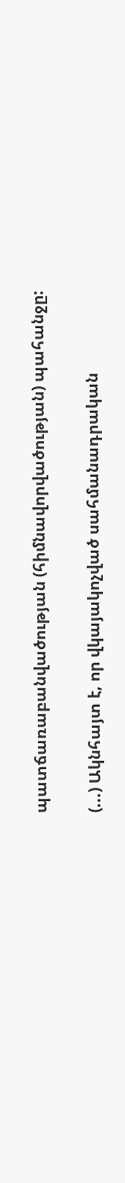պատճառաբանվածության (հիմնավորվածության) պահանջը:

(...) Ակնհայտ է, որ վկայակոչված սահմանադրական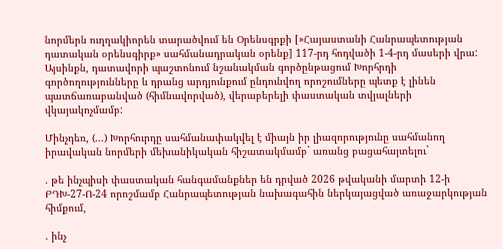նորմերն ուղղակիորեն տարածվում են Օրենսգրքի [»Հայաստանի Հանրապետության դատական օրենսգիրք» սահմանադրական օրենք] 117-րդ հոդվածի 1-4-րդ մասերի վրա: Այսինքն, դատավորի պաշտոնում նշանակման գործընթացում Խորհրդի գործողությունները և դրանց արդյունքում ընդունվող որոշումները պետք է լինեն պատճառաբանված (հիմնավորված), վերաբերելի փաստական տվյալների վկայակոչմամբ:

Մինչդեռ, (...) Խորհուրդը սահմանափակվել է միայն իր լիազորությունը սահմանող իրավական նորմերի մեխանիկական հիշատակմամբ` առանց բացահայտելու`

. թե ինչպիսի փաստական հանգամանքներ են դրված 2026 թվականի մարտի 12-ի ԲԴԽ-27-Ո-24 որոշմամբ Հանրապետության նախագահին ներկայացված առաջարկության հիմքում,

. ինչ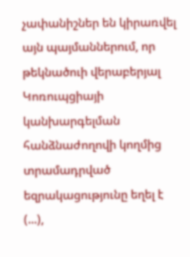չափանիշներ են կիրառվել այն պայմաններում, որ թեկնածուի վերաբերյալ Կոռուպցիայի կանխարգելման հանձնաժողովի կողմից տրամադրված եզրակացությունը եղել է (...),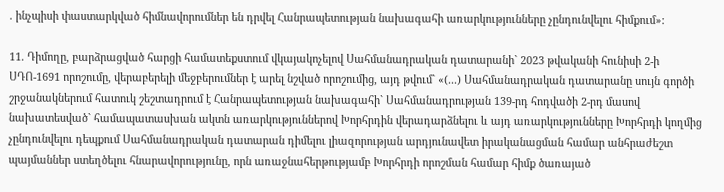. ինչպիսի փաստարկված հիմնավորումներ են դրվել Հանրապետության նախագահի առարկությունները չընդունվելու հիմքում»:

11. Դիմողը, բարձրացված հարցի համատեքստում վկայակոչելով Սահմանադրական դատարանի` 2023 թվականի հունիսի 2-ի ՍԴՈ-1691 որոշումը, վերաբերելի մեջբերումներ է արել նշված որոշումից, այդ թվում` «(...) Սահմանադրական դատարանը սույն գործի շրջանակներում հատուկ շեշտադրում է Հանրապետության նախագահի` Սահմանադրության 139-րդ հոդվածի 2-րդ մասով նախատեսված` համապատասխան ակտն առարկություններով Խորհրդին վերադարձնելու և այդ առարկությունները Խորհրդի կողմից չընդունվելու դեպքում Սահմանադրական դատարան դիմելու լիազորության արդյունավետ իրականացման համար անհրաժեշտ պայմաններ ստեղծելու հնարավորությունը, որն առաջնահերթությամբ Խորհրդի որոշման համար հիմք ծառայած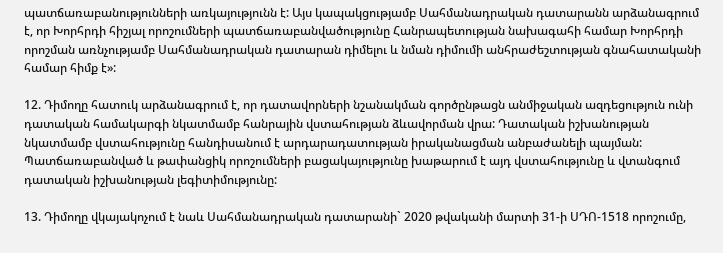պատճառաբանությունների առկայությունն է: Այս կապակցությամբ Սահմանադրական դատարանն արձանագրում է, որ Խորհրդի հիշյալ որոշումների պատճառաբանվածությունը Հանրապետության նախագահի համար Խորհրդի որոշման առնչությամբ Սահմանադրական դատարան դիմելու և նման դիմումի անհրաժեշտության գնահատականի համար հիմք է»:

12. Դիմողը հատուկ արձանագրում է, որ դատավորների նշանակման գործընթացն անմիջական ազդեցություն ունի դատական համակարգի նկատմամբ հանրային վստահության ձևավորման վրա: Դատական իշխանության նկատմամբ վստահությունը հանդիսանում է արդարադատության իրականացման անբաժանելի պայման: Պատճառաբանված և թափանցիկ որոշումների բացակայությունը խաթարում է այդ վստահությունը և վտանգում դատական իշխանության լեգիտիմությունը:

13. Դիմողը վկայակոչում է նաև Սահմանադրական դատարանի` 2020 թվականի մարտի 31-ի ՍԴՈ-1518 որոշումը,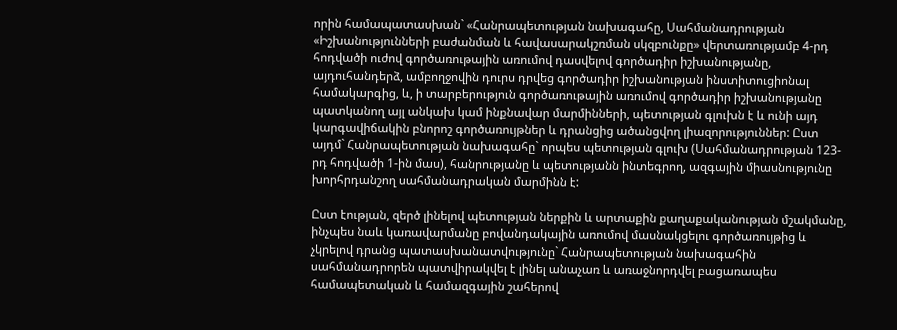որին համապատասխան` «Հանրապետության նախագահը, Սահմանադրության «Իշխանությունների բաժանման և հավասարակշռման սկզբունքը» վերտառությամբ 4-րդ հոդվածի ուժով գործառութային առումով դասվելով գործադիր իշխանությանը, այդուհանդերձ, ամբողջովին դուրս դրվեց գործադիր իշխանության ինստիտուցիոնալ համակարգից, և, ի տարբերություն գործառութային առումով գործադիր իշխանությանը պատկանող այլ անկախ կամ ինքնավար մարմինների, պետության գլուխն է և ունի այդ կարգավիճակին բնորոշ գործառույթներ և դրանցից ածանցվող լիազորություններ: Ըստ այդմ` Հանրապետության նախագահը` որպես պետության գլուխ (Սահմանադրության 123-րդ հոդվածի 1-ին մաս), հանրությանը և պետությանն ինտեգրող, ազգային միասնությունը խորհրդանշող սահմանադրական մարմինն է:

Ըստ էության, զերծ լինելով պետության ներքին և արտաքին քաղաքականության մշակմանը, ինչպես նաև կառավարմանը բովանդակային առումով մասնակցելու գործառույթից և չկրելով դրանց պատասխանատվությունը` Հանրապետության նախագահին սահմանադրորեն պատվիրակվել է լինել անաչառ և առաջնորդվել բացառապես համապետական և համազգային շահերով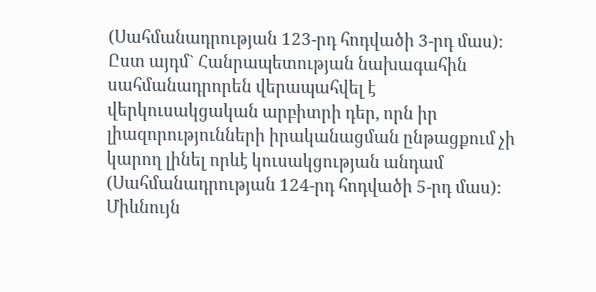(Սահմանադրության 123-րդ հոդվածի 3-րդ մաս): Ըստ այդմ` Հանրապետության նախագահին սահմանադրորեն վերապահվել է վերկուսակցական արբիտրի դեր, որն իր լիազորությունների իրականացման ընթացքում չի կարող լինել որևէ կուսակցության անդամ (Սահմանադրության 124-րդ հոդվածի 5-րդ մաս): Միևնույն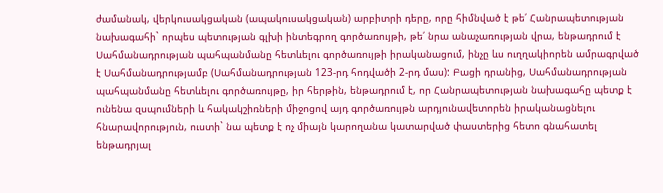ժամանակ, վերկուսակցական (ապակուսակցական) արբիտրի դերը, որը հիմնված է թե՛ Հանրապետության նախագահի` որպես պետության գլխի ինտեգրող գործառույթի, թե՛ նրա անաչառության վրա, ենթադրում է Սահմանադրության պահպանմանը հետևելու գործառույթի իրականացում, ինչը ևս ուղղակիորեն ամրագրված է Սահմանադրությամբ (Սահմանադրության 123-րդ հոդվածի 2-րդ մաս): Բացի դրանից, Սահմանադրության պահպանմանը հետևելու գործառույթը, իր հերթին, ենթադրում է, որ Հանրապետության նախագահը պետք է ունենա զսպումների և հակակշիռների միջոցով այդ գործառույթն արդյունավետորեն իրականացնելու հնարավորություն, ուստի` նա պետք է ոչ միայն կարողանա կատարված փաստերից հետո գնահատել ենթադրյալ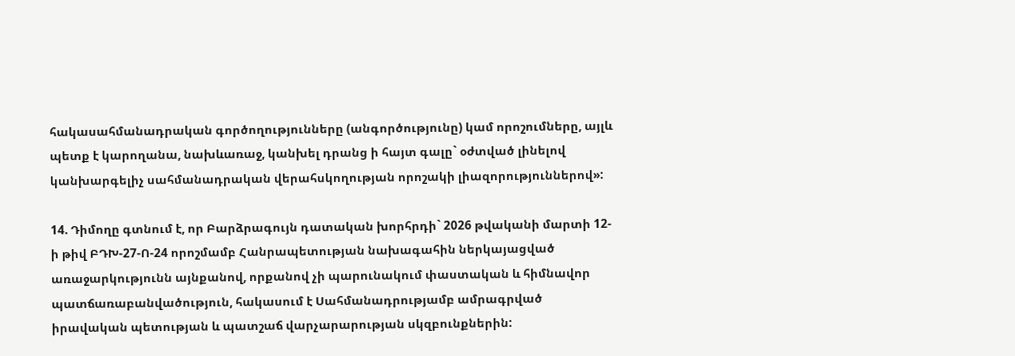հակասահմանադրական գործողությունները (անգործությունը) կամ որոշումները, այլև պետք է կարողանա, նախևառաջ, կանխել դրանց ի հայտ գալը` օժտված լինելով կանխարգելիչ սահմանադրական վերահսկողության որոշակի լիազորություններով»:

14. Դիմողը գտնում է, որ Բարձրագույն դատական խորհրդի` 2026 թվականի մարտի 12-ի թիվ ԲԴԽ-27-Ո-24 որոշմամբ Հանրապետության նախագահին ներկայացված առաջարկությունն այնքանով, որքանով չի պարունակում փաստական և հիմնավոր պատճառաբանվածություն, հակասում է Սահմանադրությամբ ամրագրված իրավական պետության և պատշաճ վարչարարության սկզբունքներին: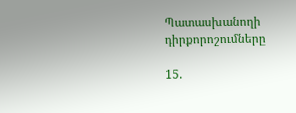Պատասխանողի դիրքորոշումները

15.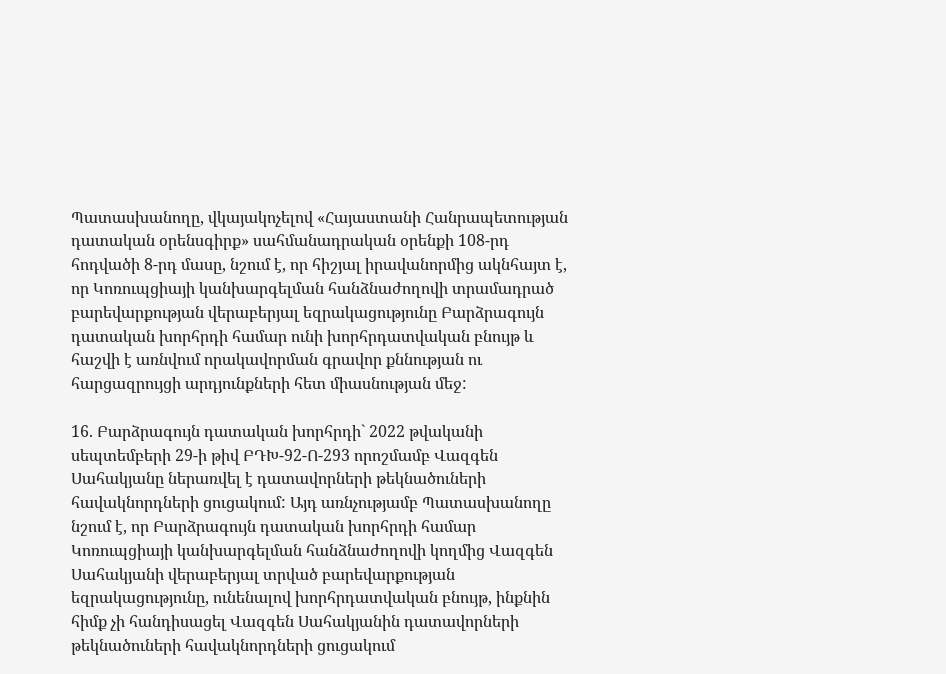Պատասխանողը, վկայակոչելով «Հայաստանի Հանրապետության դատական օրենսգիրք» սահմանադրական օրենքի 108-րդ հոդվածի 8-րդ մասը, նշում է, որ հիշյալ իրավանորմից ակնհայտ է, որ Կոռուպցիայի կանխարգելման հանձնաժողովի տրամադրած բարեվարքության վերաբերյալ եզրակացությունը Բարձրագույն դատական խորհրդի համար ունի խորհրդատվական բնույթ և հաշվի է առնվում որակավորման գրավոր քննության ու հարցազրույցի արդյունքների հետ միասնության մեջ:

16. Բարձրագույն դատական խորհրդի` 2022 թվականի սեպտեմբերի 29-ի թիվ ԲԴԽ-92-Ո-293 որոշմամբ Վազգեն Սահակյանը ներառվել է դատավորների թեկնածուների հավակնորդների ցուցակում: Այդ առնչությամբ Պատասխանողը նշում է, որ Բարձրագույն դատական խորհրդի համար Կոռուպցիայի կանխարգելման հանձնաժողովի կողմից Վազգեն Սահակյանի վերաբերյալ տրված բարեվարքության եզրակացությունը, ունենալով խորհրդատվական բնույթ, ինքնին հիմք չի հանդիսացել Վազգեն Սահակյանին դատավորների թեկնածուների հավակնորդների ցուցակում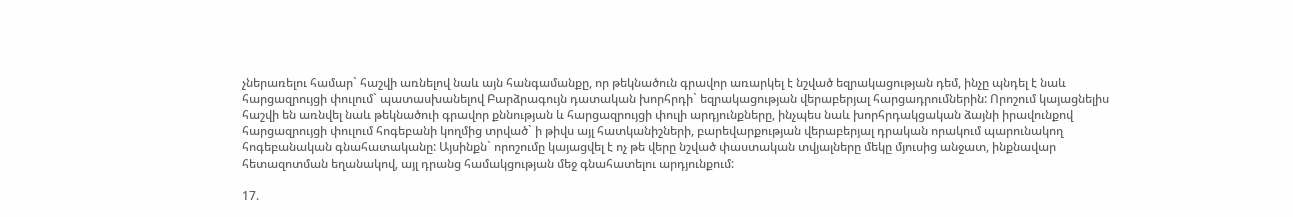չներառելու համար` հաշվի առնելով նաև այն հանգամանքը, որ թեկնածուն գրավոր առարկել է նշված եզրակացության դեմ, ինչը պնդել է նաև հարցազրույցի փուլում` պատասխանելով Բարձրագույն դատական խորհրդի` եզրակացության վերաբերյալ հարցադրումներին: Որոշում կայացնելիս հաշվի են առնվել նաև թեկնածուի գրավոր քննության և հարցազրույցի փուլի արդյունքները, ինչպես նաև խորհրդակցական ձայնի իրավունքով հարցազրույցի փուլում հոգեբանի կողմից տրված` ի թիվս այլ հատկանիշների, բարեվարքության վերաբերյալ դրական որակում պարունակող հոգեբանական գնահատականը: Այսինքն` որոշումը կայացվել է ոչ թե վերը նշված փաստական տվյալները մեկը մյուսից անջատ, ինքնավար հետազոտման եղանակով, այլ դրանց համակցության մեջ գնահատելու արդյունքում:

17.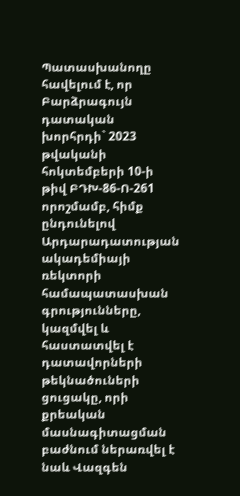Պատասխանողը հավելում է, որ Բարձրագույն դատական խորհրդի` 2023 թվականի հոկտեմբերի 10-ի թիվ ԲԴԽ-86-Ո-261 որոշմամբ, հիմք ընդունելով Արդարադատության ակադեմիայի ռեկտորի համապատասխան գրությունները, կազմվել և հաստատվել է դատավորների թեկնածուների ցուցակը, որի քրեական մասնագիտացման բաժնում ներառվել է նաև Վազգեն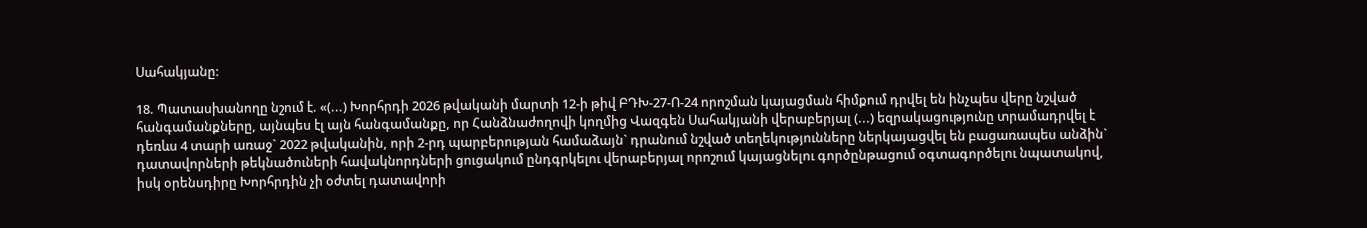Սահակյանը:

18. Պատասխանողը նշում է. «(...) Խորհրդի 2026 թվականի մարտի 12-ի թիվ ԲԴԽ-27-Ո-24 որոշման կայացման հիմքում դրվել են ինչպես վերը նշված հանգամանքները, այնպես էլ այն հանգամանքը, որ Հանձնաժողովի կողմից Վազգեն Սահակյանի վերաբերյալ (...) եզրակացությունը տրամադրվել է դեռևս 4 տարի առաջ` 2022 թվականին, որի 2-րդ պարբերության համաձայն` դրանում նշված տեղեկությունները ներկայացվել են բացառապես անձին` դատավորների թեկնածուների հավակնորդների ցուցակում ընդգրկելու վերաբերյալ որոշում կայացնելու գործընթացում օգտագործելու նպատակով, իսկ օրենսդիրը Խորհրդին չի օժտել դատավորի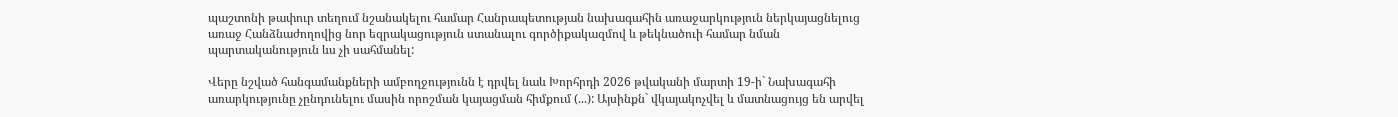պաշտոնի թափուր տեղում նշանակելու համար Հանրապետության նախագահին առաջարկություն ներկայացնելուց առաջ Հանձնաժողովից նոր եզրակացություն ստանալու գործիքակազմով և թեկնածուի համար նման պարտականություն ևս չի սահմանել:

Վերը նշված հանգամանքների ամբողջությունն է դրվել նաև Խորհրդի 2026 թվականի մարտի 19-ի` Նախագահի առարկությունը չընդունելու մասին որոշման կայացման հիմքում (...): Այսինքն` վկայակոչվել և մատնացույց են արվել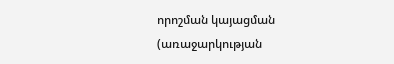որոշման կայացման (առաջարկության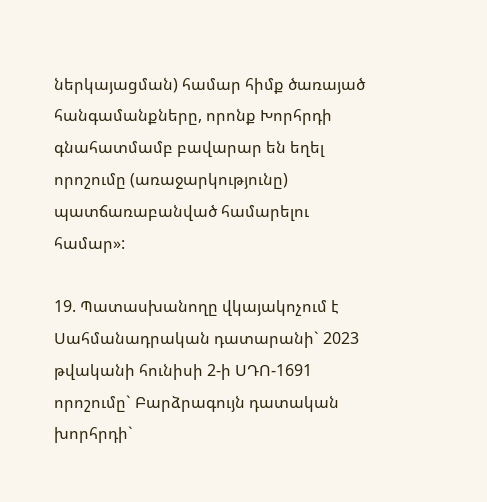ներկայացման) համար հիմք ծառայած հանգամանքները, որոնք Խորհրդի գնահատմամբ բավարար են եղել որոշումը (առաջարկությունը) պատճառաբանված համարելու համար»:

19. Պատասխանողը վկայակոչում է Սահմանադրական դատարանի` 2023 թվականի հունիսի 2-ի ՍԴՈ-1691 որոշումը` Բարձրագույն դատական խորհրդի`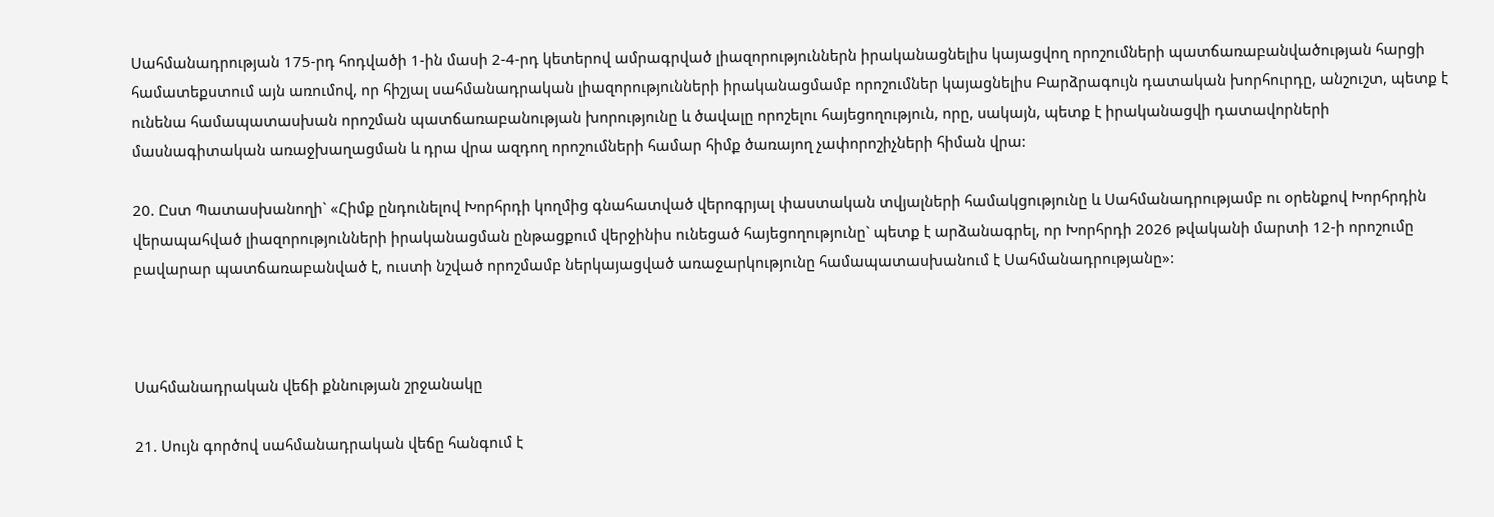Սահմանադրության 175-րդ հոդվածի 1-ին մասի 2-4-րդ կետերով ամրագրված լիազորություններն իրականացնելիս կայացվող որոշումների պատճառաբանվածության հարցի համատեքստում այն առումով, որ հիշյալ սահմանադրական լիազորությունների իրականացմամբ որոշումներ կայացնելիս Բարձրագույն դատական խորհուրդը, անշուշտ, պետք է ունենա համապատասխան որոշման պատճառաբանության խորությունը և ծավալը որոշելու հայեցողություն, որը, սակայն, պետք է իրականացվի դատավորների մասնագիտական առաջխաղացման և դրա վրա ազդող որոշումների համար հիմք ծառայող չափորոշիչների հիման վրա:

20. Ըստ Պատասխանողի` «Հիմք ընդունելով Խորհրդի կողմից գնահատված վերոգրյալ փաստական տվյալների համակցությունը և Սահմանադրությամբ ու օրենքով Խորհրդին վերապահված լիազորությունների իրականացման ընթացքում վերջինիս ունեցած հայեցողությունը` պետք է արձանագրել, որ Խորհրդի 2026 թվականի մարտի 12-ի որոշումը բավարար պատճառաբանված է, ուստի նշված որոշմամբ ներկայացված առաջարկությունը համապատասխանում է Սահմանադրությանը»:



Սահմանադրական վեճի քննության շրջանակը

21. Սույն գործով սահմանադրական վեճը հանգում է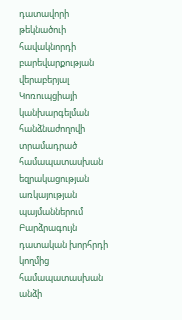դատավորի թեկնածուի հավակնորդի բարեվարքության վերաբերյալ Կոռուպցիայի կանխարգելման հանձնաժողովի տրամադրած համապատասխան եզրակացության առկայության պայմաններում Բարձրագույն դատական խորհրդի կողմից համապատասխան անձի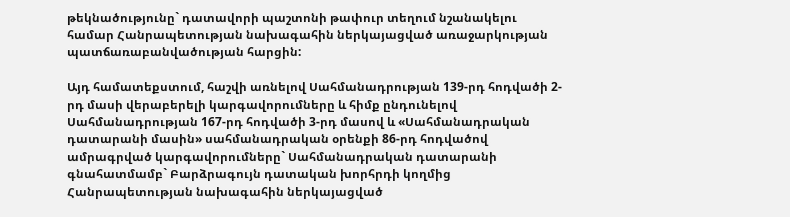թեկնածությունը` դատավորի պաշտոնի թափուր տեղում նշանակելու համար Հանրապետության նախագահին ներկայացված առաջարկության պատճառաբանվածության հարցին:

Այդ համատեքստում, հաշվի առնելով Սահմանադրության 139-րդ հոդվածի 2-րդ մասի վերաբերելի կարգավորումները և հիմք ընդունելով Սահմանադրության 167-րդ հոդվածի 3-րդ մասով և «Սահմանադրական դատարանի մասին» սահմանադրական օրենքի 86-րդ հոդվածով ամրագրված կարգավորումները` Սահմանադրական դատարանի գնահատմամբ` Բարձրագույն դատական խորհրդի կողմից Հանրապետության նախագահին ներկայացված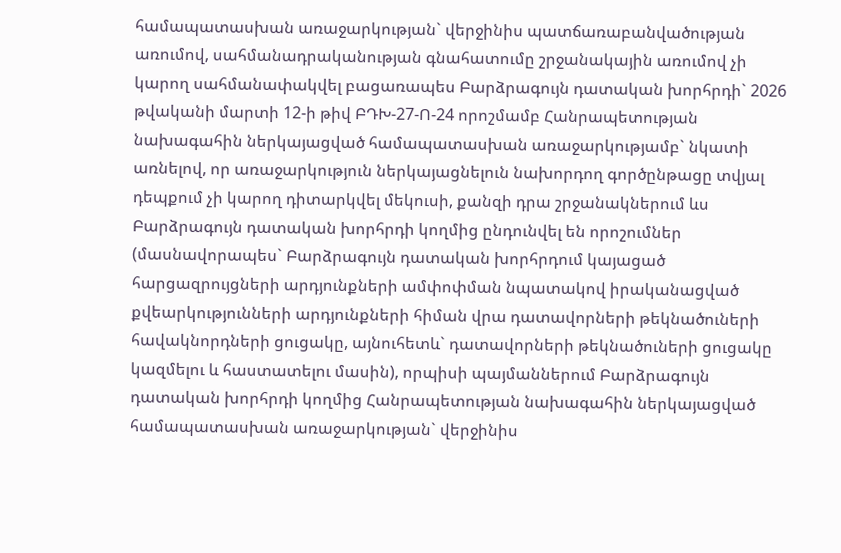համապատասխան առաջարկության` վերջինիս պատճառաբանվածության առումով, սահմանադրականության գնահատումը շրջանակային առումով չի կարող սահմանափակվել բացառապես Բարձրագույն դատական խորհրդի` 2026 թվականի մարտի 12-ի թիվ ԲԴԽ-27-Ո-24 որոշմամբ Հանրապետության նախագահին ներկայացված համապատասխան առաջարկությամբ` նկատի առնելով, որ առաջարկություն ներկայացնելուն նախորդող գործընթացը տվյալ դեպքում չի կարող դիտարկվել մեկուսի, քանզի դրա շրջանակներում ևս Բարձրագույն դատական խորհրդի կողմից ընդունվել են որոշումներ (մասնավորապես` Բարձրագույն դատական խորհրդում կայացած հարցազրույցների արդյունքների ամփոփման նպատակով իրականացված քվեարկությունների արդյունքների հիման վրա դատավորների թեկնածուների հավակնորդների ցուցակը, այնուհետև` դատավորների թեկնածուների ցուցակը կազմելու և հաստատելու մասին), որպիսի պայմաններում Բարձրագույն դատական խորհրդի կողմից Հանրապետության նախագահին ներկայացված համապատասխան առաջարկության` վերջինիս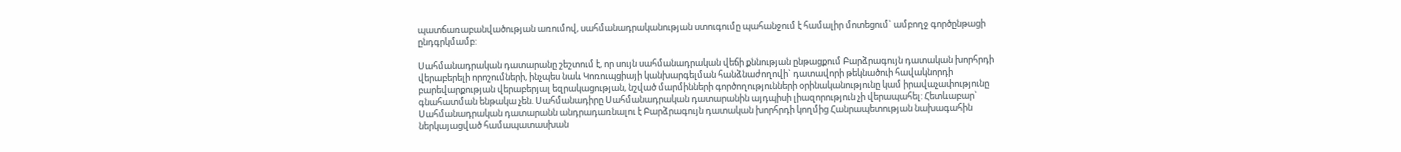պատճառաբանվածության առումով, սահմանադրականության ստուգումը պահանջում է համալիր մոտեցում` ամբողջ գործընթացի ընդգրկմամբ:

Սահմանադրական դատարանը շեշտում է, որ սույն սահմանադրական վեճի քննության ընթացքում Բարձրագույն դատական խորհրդի վերաբերելի որոշումների, ինչպես նաև Կոռուպցիայի կանխարգելման հանձնաժողովի` դատավորի թեկնածուի հավակնորդի բարեվարքության վերաբերյալ եզրակացության, նշված մարմինների գործողությունների օրինականությունը կամ իրավաչափությունը գնահատման ենթակա չեն. Սահմանադիրը Սահմանադրական դատարանին այդպիսի լիազորություն չի վերապահել: Հետևաբար` Սահմանադրական դատարանն անդրադառնալու է Բարձրագույն դատական խորհրդի կողմից Հանրապետության նախագահին ներկայացված համապատասխան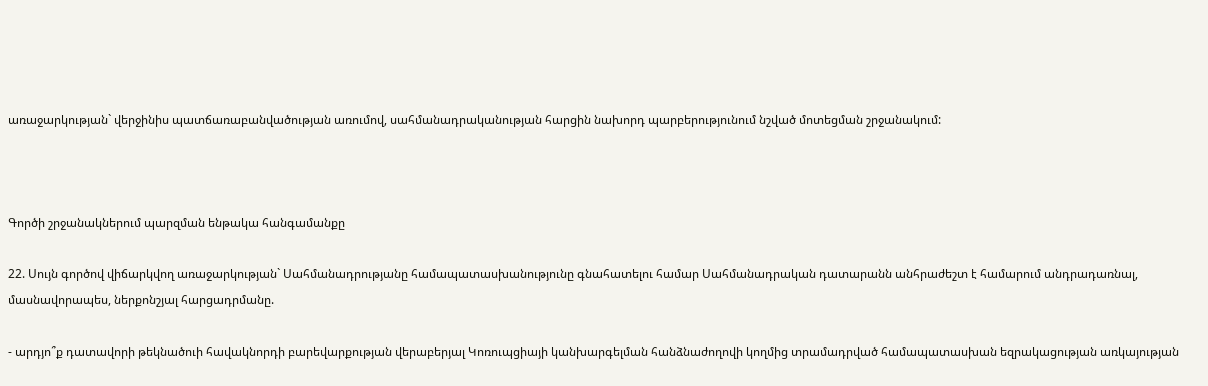առաջարկության` վերջինիս պատճառաբանվածության առումով, սահմանադրականության հարցին նախորդ պարբերությունում նշված մոտեցման շրջանակում:



Գործի շրջանակներում պարզման ենթակա հանգամանքը

22. Սույն գործով վիճարկվող առաջարկության` Սահմանադրությանը համապատասխանությունը գնահատելու համար Սահմանադրական դատարանն անհրաժեշտ է համարում անդրադառնալ, մասնավորապես, ներքոնշյալ հարցադրմանը.

- արդյո՞ք դատավորի թեկնածուի հավակնորդի բարեվարքության վերաբերյալ Կոռուպցիայի կանխարգելման հանձնաժողովի կողմից տրամադրված համապատասխան եզրակացության առկայության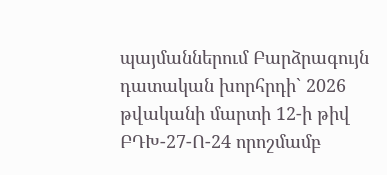պայմաններում Բարձրագույն դատական խորհրդի` 2026 թվականի մարտի 12-ի թիվ ԲԴԽ-27-Ո-24 որոշմամբ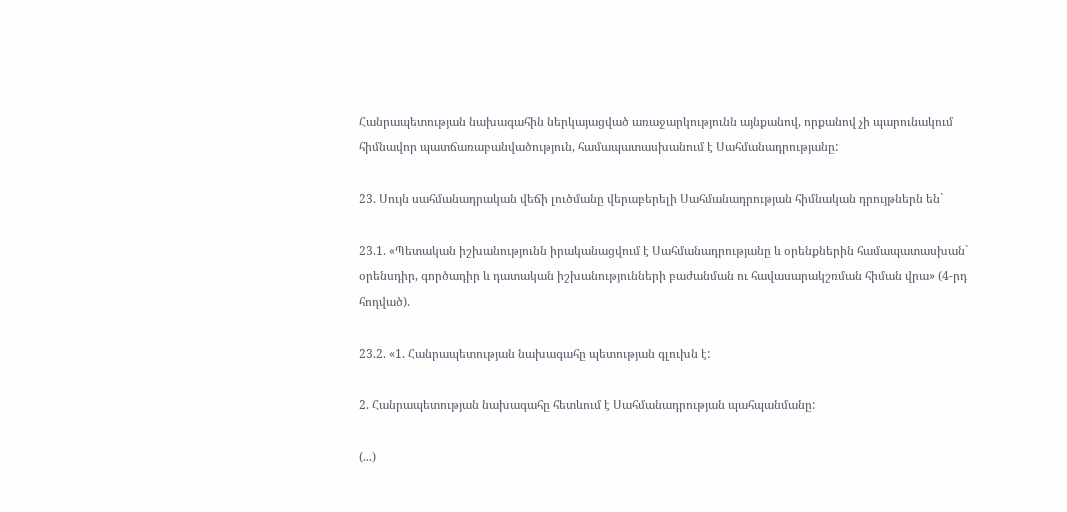Հանրապետության նախագահին ներկայացված առաջարկությունն այնքանով, որքանով չի պարունակում հիմնավոր պատճառաբանվածություն, համապատասխանում է Սահմանադրությանը:

23. Սույն սահմանադրական վեճի լուծմանը վերաբերելի Սահմանադրության հիմնական դրույթներն են`

23.1. «Պետական իշխանությունն իրականացվում է Սահմանադրությանը և օրենքներին համապատասխան` օրենսդիր, գործադիր և դատական իշխանությունների բաժանման ու հավասարակշռման հիման վրա» (4-րդ հոդված).

23.2. «1. Հանրապետության նախագահը պետության գլուխն է:

2. Հանրապետության նախագահը հետևում է Սահմանադրության պահպանմանը:

(...)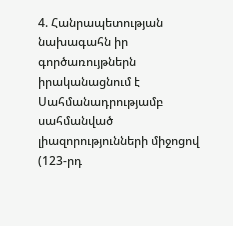4. Հանրապետության նախագահն իր գործառույթներն իրականացնում է Սահմանադրությամբ սահմանված լիազորությունների միջոցով (123-րդ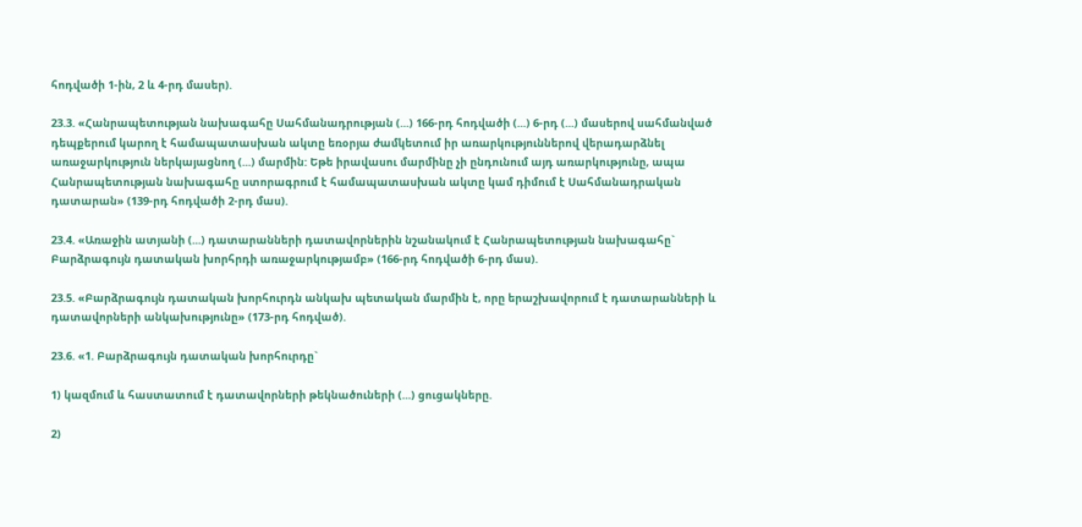հոդվածի 1-ին, 2 և 4-րդ մասեր).

23.3. «Հանրապետության նախագահը Սահմանադրության (...) 166-րդ հոդվածի (...) 6-րդ (...) մասերով սահմանված դեպքերում կարող է համապատասխան ակտը եռօրյա ժամկետում իր առարկություններով վերադարձնել առաջարկություն ներկայացնող (...) մարմին: Եթե իրավասու մարմինը չի ընդունում այդ առարկությունը, ապա Հանրապետության նախագահը ստորագրում է համապատասխան ակտը կամ դիմում է Սահմանադրական դատարան» (139-րդ հոդվածի 2-րդ մաս).

23.4. «Առաջին ատյանի (...) դատարանների դատավորներին նշանակում է Հանրապետության նախագահը` Բարձրագույն դատական խորհրդի առաջարկությամբ» (166-րդ հոդվածի 6-րդ մաս).

23.5. «Բարձրագույն դատական խորհուրդն անկախ պետական մարմին է, որը երաշխավորում է դատարանների և դատավորների անկախությունը» (173-րդ հոդված).

23.6. «1. Բարձրագույն դատական խորհուրդը`

1) կազմում և հաստատում է դատավորների թեկնածուների (...) ցուցակները.

2)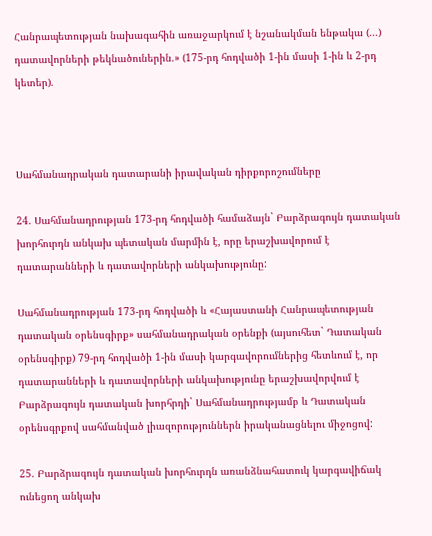Հանրապետության նախագահին առաջարկում է նշանակման ենթակա (...) դատավորների թեկնածուներին.» (175-րդ հոդվածի 1-ին մասի 1-ին և 2-րդ կետեր).



Սահմանադրական դատարանի իրավական դիրքորոշումները

24. Սահմանադրության 173-րդ հոդվածի համաձայն` Բարձրագույն դատական խորհուրդն անկախ պետական մարմին է, որը երաշխավորում է դատարանների և դատավորների անկախությունը:

Սահմանադրության 173-րդ հոդվածի և «Հայաստանի Հանրապետության դատական օրենսգիրք» սահմանադրական օրենքի (այսուհետ` Դատական օրենսգիրք) 79-րդ հոդվածի 1-ին մասի կարգավորումներից հետևում է, որ դատարանների և դատավորների անկախությունը երաշխավորվում է Բարձրագույն դատական խորհրդի` Սահմանադրությամբ և Դատական օրենսգրքով սահմանված լիազորություններն իրականացնելու միջոցով:

25. Բարձրագույն դատական խորհուրդն առանձնահատուկ կարգավիճակ ունեցող անկախ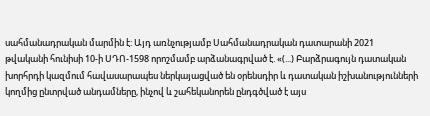սահմանադրական մարմին է: Այդ առնչությամբ Սահմանադրական դատարանի 2021 թվականի հունիսի 10-ի ՍԴՈ-1598 որոշմամբ արձանագրված է. «(...) Բարձրագույն դատական խորհրդի կազմում հավասարապես ներկայացված են օրենսդիր և դատական իշխանությունների կողմից ընտրված անդամները, ինչով և շահեկանորեն ընդգծված է այս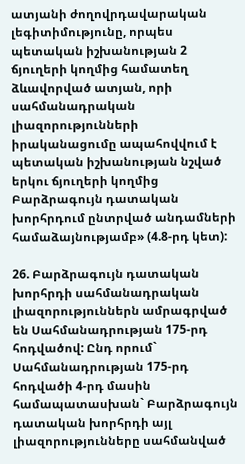ատյանի ժողովրդավարական լեգիտիմությունը, որպես պետական իշխանության 2 ճյուղերի կողմից համատեղ ձևավորված ատյան, որի սահմանադրական լիազորությունների իրականացումը ապահովվում է պետական իշխանության նշված երկու ճյուղերի կողմից Բարձրագույն դատական խորհրդում ընտրված անդամների համաձայնությամբ» (4.8-րդ կետ):

26. Բարձրագույն դատական խորհրդի սահմանադրական լիազորություններն ամրագրված են Սահմանադրության 175-րդ հոդվածով: Ընդ որում` Սահմանադրության 175-րդ հոդվածի 4-րդ մասին համապատասխան` Բարձրագույն դատական խորհրդի այլ լիազորությունները սահմանված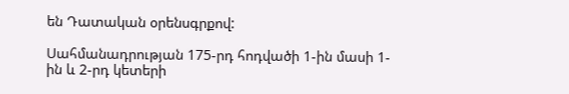են Դատական օրենսգրքով:

Սահմանադրության 175-րդ հոդվածի 1-ին մասի 1-ին և 2-րդ կետերի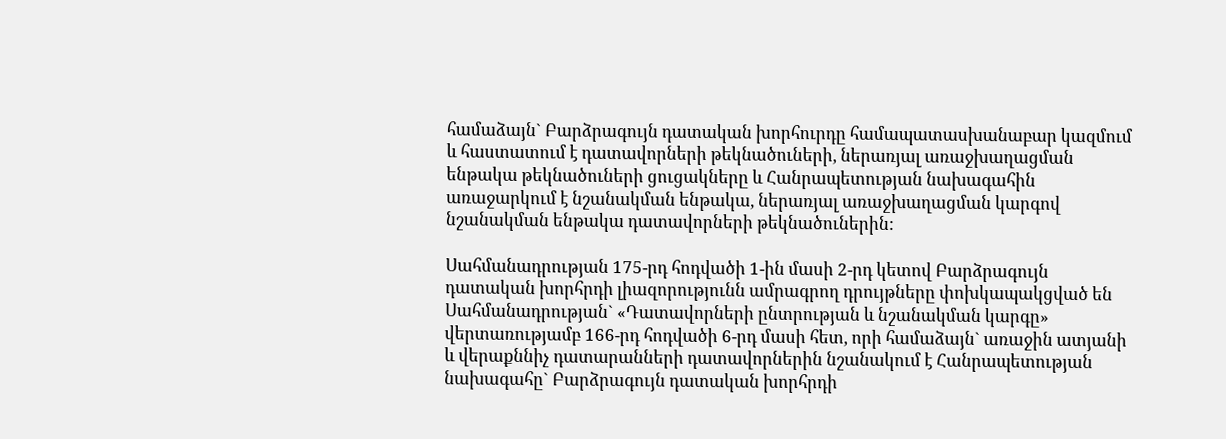համաձայն` Բարձրագույն դատական խորհուրդը համապատասխանաբար կազմում և հաստատում է դատավորների թեկնածուների, ներառյալ առաջխաղացման ենթակա թեկնածուների ցուցակները և Հանրապետության նախագահին առաջարկում է նշանակման ենթակա, ներառյալ առաջխաղացման կարգով նշանակման ենթակա դատավորների թեկնածուներին:

Սահմանադրության 175-րդ հոդվածի 1-ին մասի 2-րդ կետով Բարձրագույն դատական խորհրդի լիազորությունն ամրագրող դրույթները փոխկապակցված են Սահմանադրության` «Դատավորների ընտրության և նշանակման կարգը» վերտառությամբ 166-րդ հոդվածի 6-րդ մասի հետ, որի համաձայն` առաջին ատյանի և վերաքննիչ դատարանների դատավորներին նշանակում է Հանրապետության նախագահը` Բարձրագույն դատական խորհրդի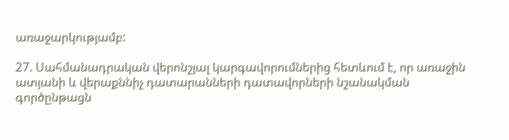առաջարկությամբ:

27. Սահմանադրական վերոնշյալ կարգավորումներից հետևում է, որ առաջին ատյանի և վերաքննիչ դատարանների դատավորների նշանակման գործընթացն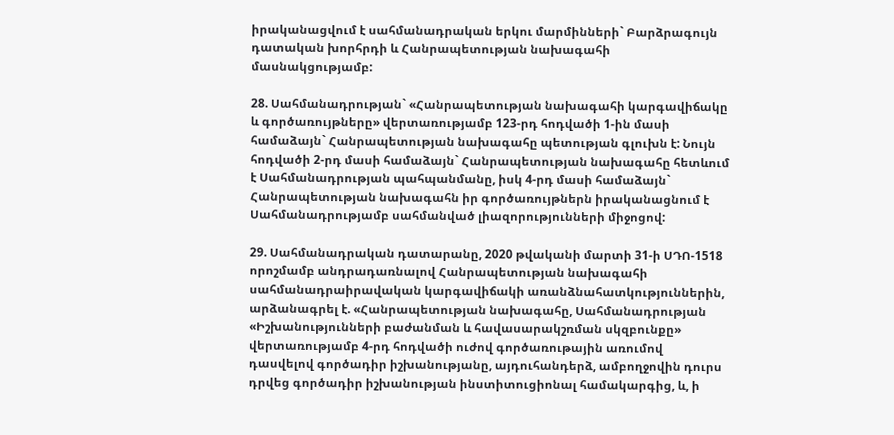իրականացվում է սահմանադրական երկու մարմինների` Բարձրագույն դատական խորհրդի և Հանրապետության նախագահի մասնակցությամբ:

28. Սահմանադրության` «Հանրապետության նախագահի կարգավիճակը և գործառույթները» վերտառությամբ 123-րդ հոդվածի 1-ին մասի համաձայն` Հանրապետության նախագահը պետության գլուխն է: Նույն հոդվածի 2-րդ մասի համաձայն` Հանրապետության նախագահը հետևում է Սահմանադրության պահպանմանը, իսկ 4-րդ մասի համաձայն` Հանրապետության նախագահն իր գործառույթներն իրականացնում է Սահմանադրությամբ սահմանված լիազորությունների միջոցով:

29. Սահմանադրական դատարանը, 2020 թվականի մարտի 31-ի ՍԴՈ-1518 որոշմամբ անդրադառնալով Հանրապետության նախագահի սահմանադրաիրավական կարգավիճակի առանձնահատկություններին, արձանագրել է. «Հանրապետության նախագահը, Սահմանադրության «Իշխանությունների բաժանման և հավասարակշռման սկզբունքը» վերտառությամբ 4-րդ հոդվածի ուժով գործառութային առումով դասվելով գործադիր իշխանությանը, այդուհանդերձ, ամբողջովին դուրս դրվեց գործադիր իշխանության ինստիտուցիոնալ համակարգից, և, ի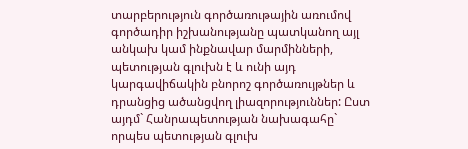տարբերություն գործառութային առումով գործադիր իշխանությանը պատկանող այլ անկախ կամ ինքնավար մարմինների, պետության գլուխն է և ունի այդ կարգավիճակին բնորոշ գործառույթներ և դրանցից ածանցվող լիազորություններ: Ըստ այդմ` Հանրապետության նախագահը` որպես պետության գլուխ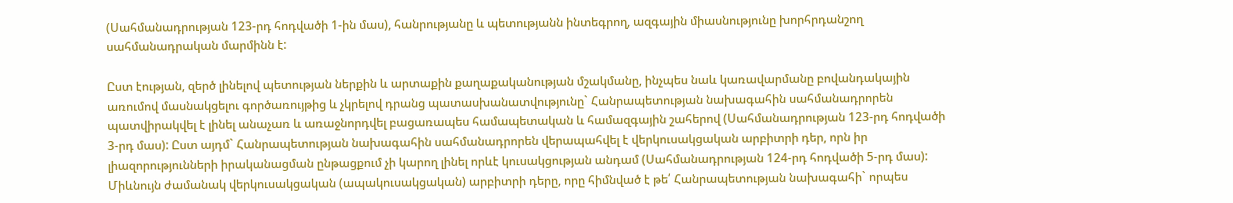(Սահմանադրության 123-րդ հոդվածի 1-ին մաս), հանրությանը և պետությանն ինտեգրող, ազգային միասնությունը խորհրդանշող սահմանադրական մարմինն է:

Ըստ էության, զերծ լինելով պետության ներքին և արտաքին քաղաքականության մշակմանը, ինչպես նաև կառավարմանը բովանդակային առումով մասնակցելու գործառույթից և չկրելով դրանց պատասխանատվությունը` Հանրապետության նախագահին սահմանադրորեն պատվիրակվել է լինել անաչառ և առաջնորդվել բացառապես համապետական և համազգային շահերով (Սահմանադրության 123-րդ հոդվածի 3-րդ մաս): Ըստ այդմ` Հանրապետության նախագահին սահմանադրորեն վերապահվել է վերկուսակցական արբիտրի դեր, որն իր լիազորությունների իրականացման ընթացքում չի կարող լինել որևէ կուսակցության անդամ (Սահմանադրության 124-րդ հոդվածի 5-րդ մաս): Միևնույն ժամանակ վերկուսակցական (ապակուսակցական) արբիտրի դերը, որը հիմնված է թե՛ Հանրապետության նախագահի` որպես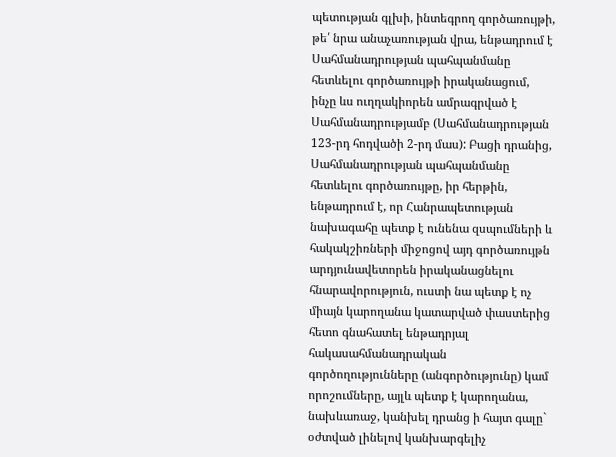պետության գլխի, ինտեգրող գործառույթի, թե՛ նրա անաչառության վրա, ենթադրում է Սահմանադրության պահպանմանը հետևելու գործառույթի իրականացում, ինչը ևս ուղղակիորեն ամրագրված է Սահմանադրությամբ (Սահմանադրության 123-րդ հոդվածի 2-րդ մաս): Բացի դրանից, Սահմանադրության պահպանմանը հետևելու գործառույթը, իր հերթին, ենթադրում է, որ Հանրապետության նախագահը պետք է ունենա զսպումների և հակակշիռների միջոցով այդ գործառույթն արդյունավետորեն իրականացնելու հնարավորություն, ուստի նա պետք է ոչ միայն կարողանա կատարված փաստերից հետո գնահատել ենթադրյալ հակասահմանադրական գործողությունները (անգործությունը) կամ որոշումները, այլև պետք է կարողանա, նախևառաջ, կանխել դրանց ի հայտ գալը` օժտված լինելով կանխարգելիչ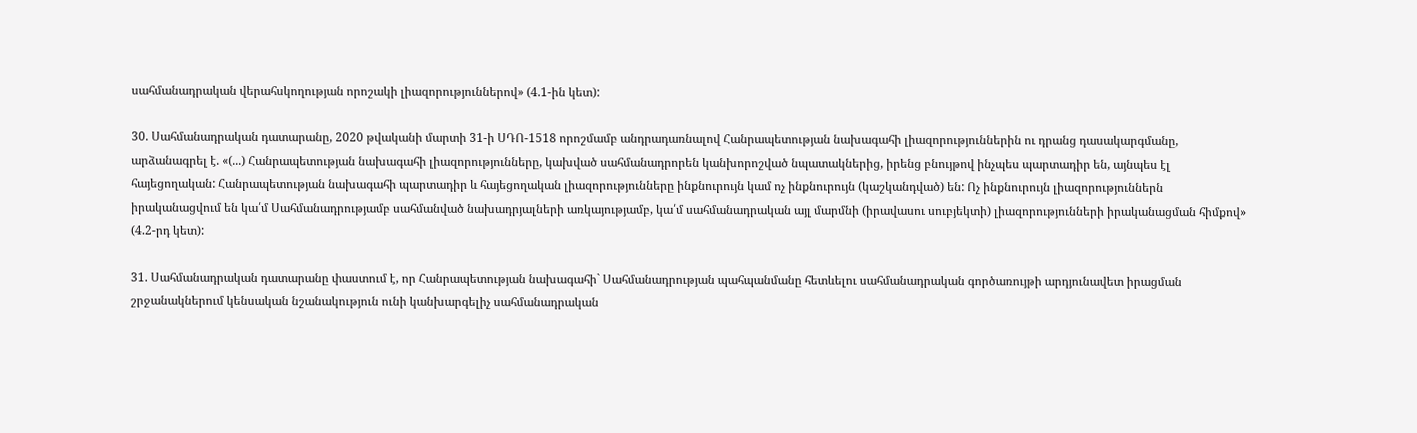սահմանադրական վերահսկողության որոշակի լիազորություններով» (4.1-ին կետ):

30. Սահմանադրական դատարանը, 2020 թվականի մարտի 31-ի ՍԴՈ-1518 որոշմամբ անդրադառնալով Հանրապետության նախագահի լիազորություններին ու դրանց դասակարգմանը, արձանագրել է. «(...) Հանրապետության նախագահի լիազորությունները, կախված սահմանադրորեն կանխորոշված նպատակներից, իրենց բնույթով ինչպես պարտադիր են, այնպես էլ հայեցողական: Հանրապետության նախագահի պարտադիր և հայեցողական լիազորությունները ինքնուրույն կամ ոչ ինքնուրույն (կաշկանդված) են: Ոչ ինքնուրույն լիազորություններն իրականացվում են կա՛մ Սահմանադրությամբ սահմանված նախադրյալների առկայությամբ, կա՛մ սահմանադրական այլ մարմնի (իրավասու սուբյեկտի) լիազորությունների իրականացման հիմքով» (4.2-րդ կետ):

31. Սահմանադրական դատարանը փաստում է, որ Հանրապետության նախագահի` Սահմանադրության պահպանմանը հետևելու սահմանադրական գործառույթի արդյունավետ իրացման շրջանակներում կենսական նշանակություն ունի կանխարգելիչ սահմանադրական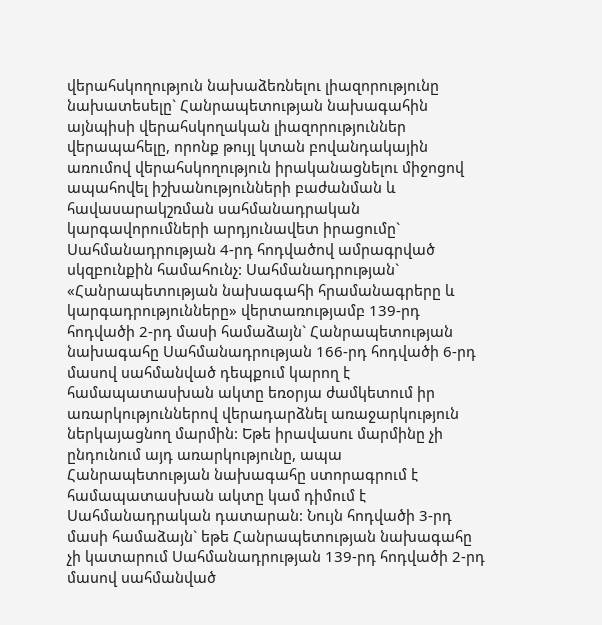վերահսկողություն նախաձեռնելու լիազորությունը նախատեսելը` Հանրապետության նախագահին այնպիսի վերահսկողական լիազորություններ վերապահելը, որոնք թույլ կտան բովանդակային առումով վերահսկողություն իրականացնելու միջոցով ապահովել իշխանությունների բաժանման և հավասարակշռման սահմանադրական կարգավորումների արդյունավետ իրացումը` Սահմանադրության 4-րդ հոդվածով ամրագրված սկզբունքին համահունչ: Սահմանադրության` «Հանրապետության նախագահի հրամանագրերը և կարգադրությունները» վերտառությամբ 139-րդ հոդվածի 2-րդ մասի համաձայն` Հանրապետության նախագահը Սահմանադրության 166-րդ հոդվածի 6-րդ մասով սահմանված դեպքում կարող է համապատասխան ակտը եռօրյա ժամկետում իր առարկություններով վերադարձնել առաջարկություն ներկայացնող մարմին: Եթե իրավասու մարմինը չի ընդունում այդ առարկությունը, ապա Հանրապետության նախագահը ստորագրում է համապատասխան ակտը կամ դիմում է Սահմանադրական դատարան: Նույն հոդվածի 3-րդ մասի համաձայն` եթե Հանրապետության նախագահը չի կատարում Սահմանադրության 139-րդ հոդվածի 2-րդ մասով սահմանված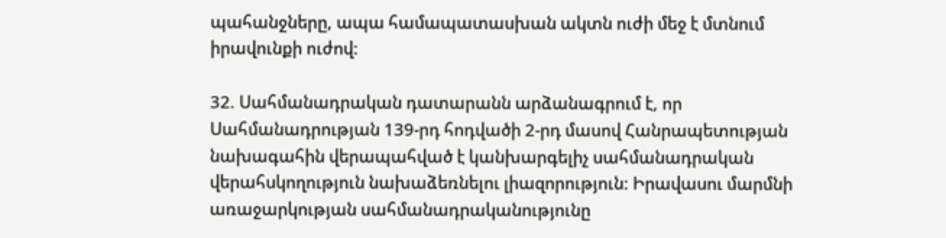պահանջները, ապա համապատասխան ակտն ուժի մեջ է մտնում իրավունքի ուժով:

32. Սահմանադրական դատարանն արձանագրում է, որ Սահմանադրության 139-րդ հոդվածի 2-րդ մասով Հանրապետության նախագահին վերապահված է կանխարգելիչ սահմանադրական վերահսկողություն նախաձեռնելու լիազորություն: Իրավասու մարմնի առաջարկության սահմանադրականությունը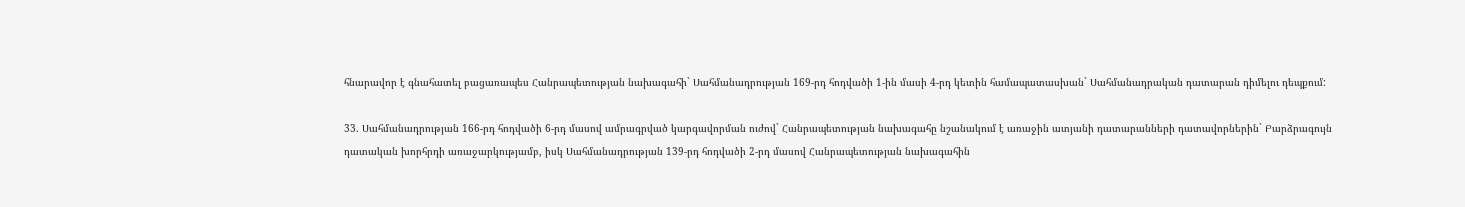հնարավոր է գնահատել բացառապես Հանրապետության նախագահի` Սահմանադրության 169-րդ հոդվածի 1-ին մասի 4-րդ կետին համապատասխան` Սահմանադրական դատարան դիմելու դեպքում:

33. Սահմանադրության 166-րդ հոդվածի 6-րդ մասով ամրագրված կարգավորման ուժով` Հանրապետության նախագահը նշանակում է առաջին ատյանի դատարանների դատավորներին` Բարձրագույն դատական խորհրդի առաջարկությամբ, իսկ Սահմանադրության 139-րդ հոդվածի 2-րդ մասով Հանրապետության նախագահին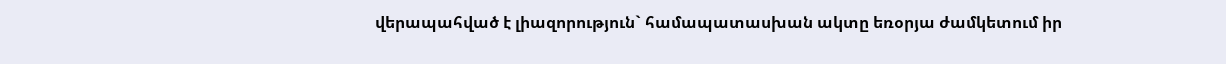վերապահված է լիազորություն` համապատասխան ակտը եռօրյա ժամկետում իր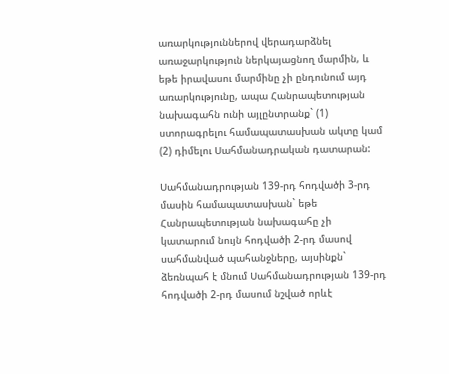առարկություններով վերադարձնել առաջարկություն ներկայացնող մարմին, և եթե իրավասու մարմինը չի ընդունում այդ առարկությունը, ապա Հանրապետության նախագահն ունի այլընտրանք` (1) ստորագրելու համապատասխան ակտը կամ (2) դիմելու Սահմանադրական դատարան:

Սահմանադրության 139-րդ հոդվածի 3-րդ մասին համապատասխան` եթե Հանրապետության նախագահը չի կատարում նույն հոդվածի 2-րդ մասով սահմանված պահանջները, այսինքն` ձեռնպահ է մնում Սահմանադրության 139-րդ հոդվածի 2-րդ մասում նշված որևէ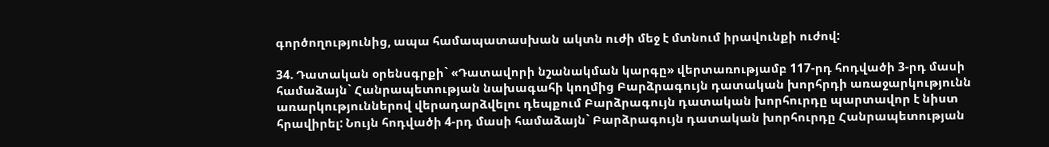գործողությունից, ապա համապատասխան ակտն ուժի մեջ է մտնում իրավունքի ուժով:

34. Դատական օրենսգրքի` «Դատավորի նշանակման կարգը» վերտառությամբ 117-րդ հոդվածի 3-րդ մասի համաձայն` Հանրապետության նախագահի կողմից Բարձրագույն դատական խորհրդի առաջարկությունն առարկություններով վերադարձվելու դեպքում Բարձրագույն դատական խորհուրդը պարտավոր է նիստ հրավիրել: Նույն հոդվածի 4-րդ մասի համաձայն` Բարձրագույն դատական խորհուրդը Հանրապետության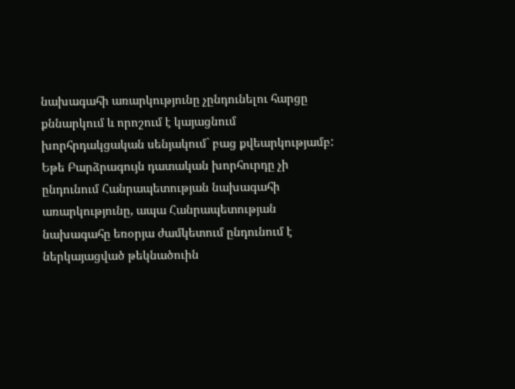նախագահի առարկությունը չընդունելու հարցը քննարկում և որոշում է կայացնում խորհրդակցական սենյակում` բաց քվեարկությամբ: Եթե Բարձրագույն դատական խորհուրդը չի ընդունում Հանրապետության նախագահի առարկությունը, ապա Հանրապետության նախագահը եռօրյա ժամկետում ընդունում է ներկայացված թեկնածուին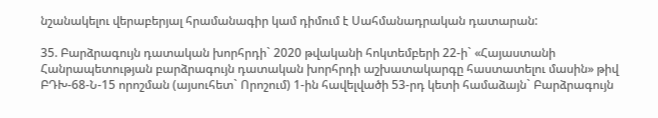նշանակելու վերաբերյալ հրամանագիր կամ դիմում է Սահմանադրական դատարան:

35. Բարձրագույն դատական խորհրդի` 2020 թվականի հոկտեմբերի 22-ի` «Հայաստանի Հանրապետության բարձրագույն դատական խորհրդի աշխատակարգը հաստատելու մասին» թիվ ԲԴԽ-68-Ն-15 որոշման (այսուհետ` Որոշում) 1-ին հավելվածի 53-րդ կետի համաձայն` Բարձրագույն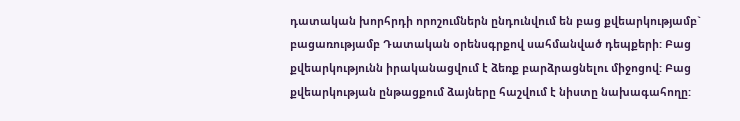դատական խորհրդի որոշումներն ընդունվում են բաց քվեարկությամբ` բացառությամբ Դատական օրենսգրքով սահմանված դեպքերի: Բաց քվեարկությունն իրականացվում է ձեռք բարձրացնելու միջոցով: Բաց քվեարկության ընթացքում ձայները հաշվում է նիստը նախագահողը: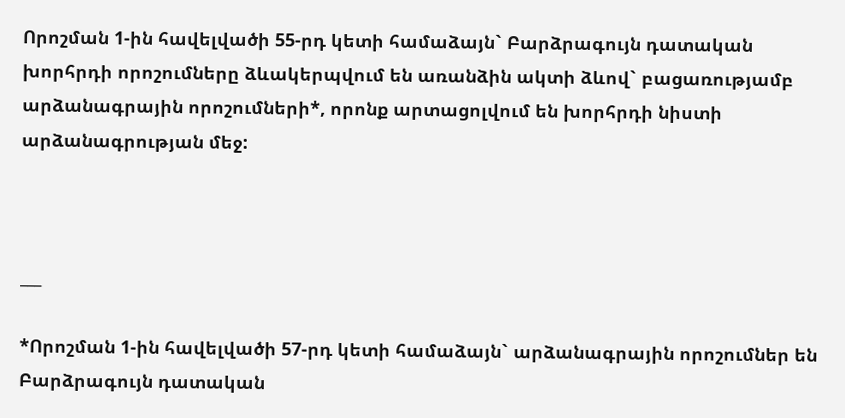Որոշման 1-ին հավելվածի 55-րդ կետի համաձայն` Բարձրագույն դատական խորհրդի որոշումները ձևակերպվում են առանձին ակտի ձևով` բացառությամբ արձանագրային որոշումների*, որոնք արտացոլվում են խորհրդի նիստի արձանագրության մեջ:



___

*Որոշման 1-ին հավելվածի 57-րդ կետի համաձայն` արձանագրային որոշումներ են Բարձրագույն դատական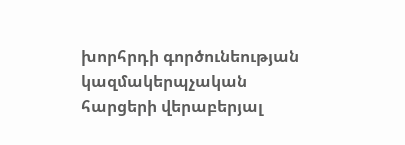խորհրդի գործունեության կազմակերպչական հարցերի վերաբերյալ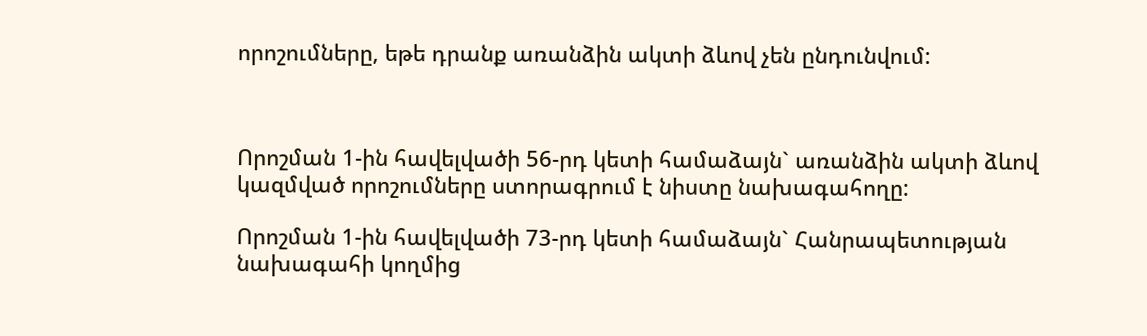որոշումները, եթե դրանք առանձին ակտի ձևով չեն ընդունվում:



Որոշման 1-ին հավելվածի 56-րդ կետի համաձայն` առանձին ակտի ձևով կազմված որոշումները ստորագրում է նիստը նախագահողը:

Որոշման 1-ին հավելվածի 73-րդ կետի համաձայն` Հանրապետության նախագահի կողմից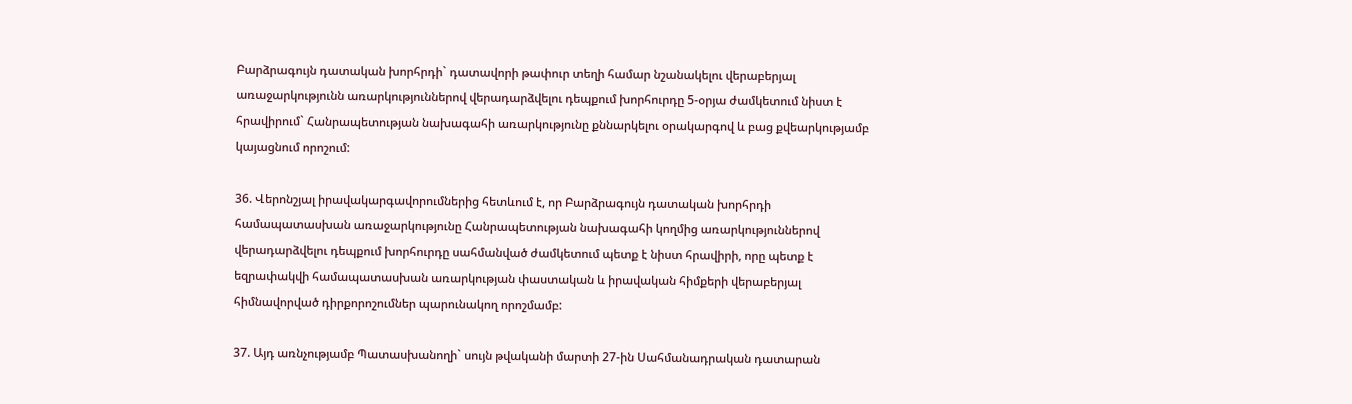Բարձրագույն դատական խորհրդի` դատավորի թափուր տեղի համար նշանակելու վերաբերյալ առաջարկությունն առարկություններով վերադարձվելու դեպքում խորհուրդը 5-օրյա ժամկետում նիստ է հրավիրում` Հանրապետության նախագահի առարկությունը քննարկելու օրակարգով և բաց քվեարկությամբ կայացնում որոշում:

36. Վերոնշյալ իրավակարգավորումներից հետևում է, որ Բարձրագույն դատական խորհրդի համապատասխան առաջարկությունը Հանրապետության նախագահի կողմից առարկություններով վերադարձվելու դեպքում խորհուրդը սահմանված ժամկետում պետք է նիստ հրավիրի, որը պետք է եզրափակվի համապատասխան առարկության փաստական և իրավական հիմքերի վերաբերյալ հիմնավորված դիրքորոշումներ պարունակող որոշմամբ:

37. Այդ առնչությամբ Պատասխանողի` սույն թվականի մարտի 27-ին Սահմանադրական դատարան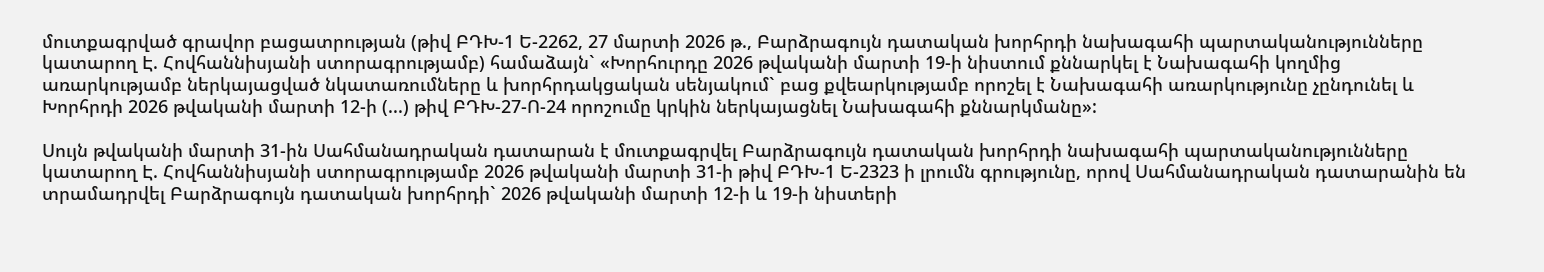մուտքագրված գրավոր բացատրության (թիվ ԲԴԽ-1 Ե-2262, 27 մարտի 2026 թ., Բարձրագույն դատական խորհրդի նախագահի պարտականությունները կատարող Է. Հովհաննիսյանի ստորագրությամբ) համաձայն` «Խորհուրդը 2026 թվականի մարտի 19-ի նիստում քննարկել է Նախագահի կողմից առարկությամբ ներկայացված նկատառումները և խորհրդակցական սենյակում` բաց քվեարկությամբ որոշել է Նախագահի առարկությունը չընդունել և Խորհրդի 2026 թվականի մարտի 12-ի (...) թիվ ԲԴԽ-27-Ո-24 որոշումը կրկին ներկայացնել Նախագահի քննարկմանը»:

Սույն թվականի մարտի 31-ին Սահմանադրական դատարան է մուտքագրվել Բարձրագույն դատական խորհրդի նախագահի պարտականությունները կատարող Է. Հովհաննիսյանի ստորագրությամբ 2026 թվականի մարտի 31-ի թիվ ԲԴԽ-1 Ե-2323 ի լրումն գրությունը, որով Սահմանադրական դատարանին են տրամադրվել Բարձրագույն դատական խորհրդի` 2026 թվականի մարտի 12-ի և 19-ի նիստերի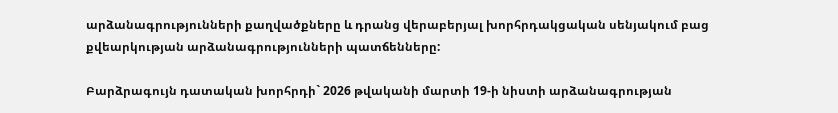արձանագրությունների քաղվածքները և դրանց վերաբերյալ խորհրդակցական սենյակում բաց քվեարկության արձանագրությունների պատճենները:

Բարձրագույն դատական խորհրդի` 2026 թվականի մարտի 19-ի նիստի արձանագրության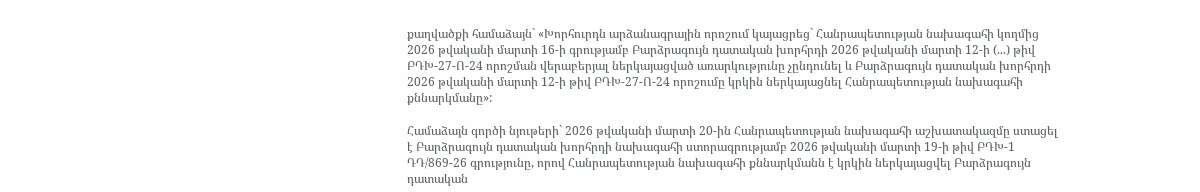քաղվածքի համաձայն` «Խորհուրդն արձանագրային որոշում կայացրեց` Հանրապետության նախագահի կողմից 2026 թվականի մարտի 16-ի գրությամբ Բարձրագույն դատական խորհրդի 2026 թվականի մարտի 12-ի (...) թիվ ԲԴԽ-27-Ո-24 որոշման վերաբերյալ ներկայացված առարկությունը չընդունել և Բարձրագույն դատական խորհրդի 2026 թվականի մարտի 12-ի թիվ ԲԴԽ-27-Ո-24 որոշումը կրկին ներկայացնել Հանրապետության նախագահի քննարկմանը»:

Համաձայն գործի նյութերի` 2026 թվականի մարտի 20-ին Հանրապետության նախագահի աշխատակազմը ստացել է Բարձրագույն դատական խորհրդի նախագահի ստորագրությամբ 2026 թվականի մարտի 19-ի թիվ ԲԴԽ-1 ԴԴ/869-26 գրությունը, որով Հանրապետության նախագահի քննարկմանն է կրկին ներկայացվել Բարձրագույն դատական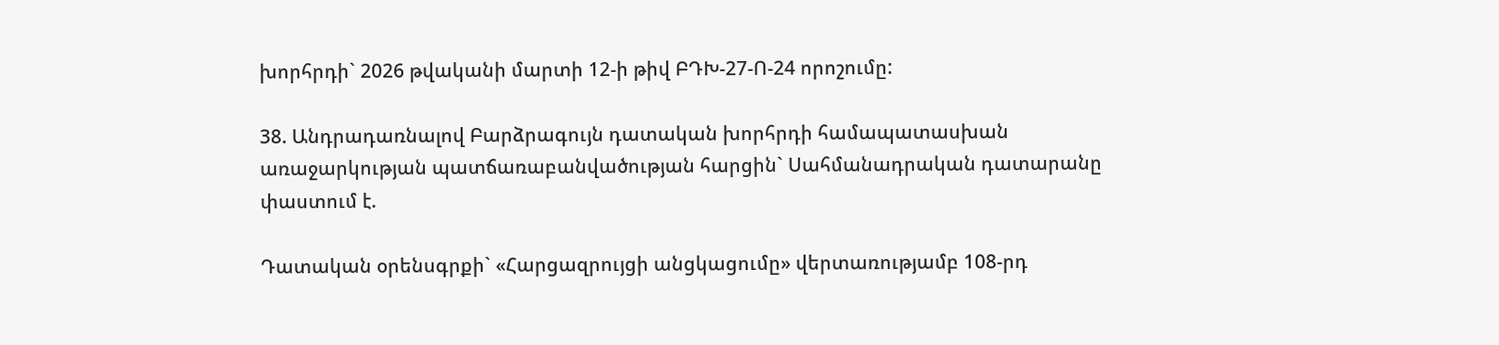խորհրդի` 2026 թվականի մարտի 12-ի թիվ ԲԴԽ-27-Ո-24 որոշումը:

38. Անդրադառնալով Բարձրագույն դատական խորհրդի համապատասխան առաջարկության պատճառաբանվածության հարցին` Սահմանադրական դատարանը փաստում է.

Դատական օրենսգրքի` «Հարցազրույցի անցկացումը» վերտառությամբ 108-րդ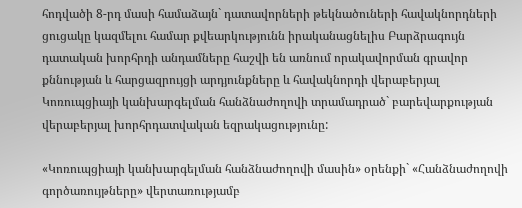հոդվածի 8-րդ մասի համաձայն` դատավորների թեկնածուների հավակնորդների ցուցակը կազմելու համար քվեարկությունն իրականացնելիս Բարձրագույն դատական խորհրդի անդամները հաշվի են առնում որակավորման գրավոր քննության և հարցազրույցի արդյունքները և հավակնորդի վերաբերյալ Կոռուպցիայի կանխարգելման հանձնաժողովի տրամադրած` բարեվարքության վերաբերյալ խորհրդատվական եզրակացությունը:

«Կոռուպցիայի կանխարգելման հանձնաժողովի մասին» օրենքի` «Հանձնաժողովի գործառույթները» վերտառությամբ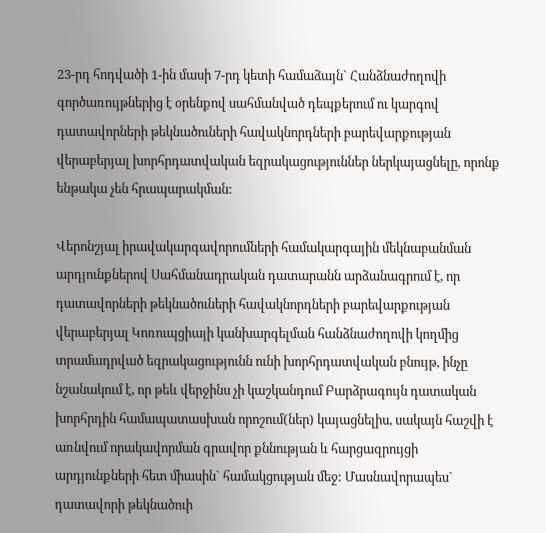23-րդ հոդվածի 1-ին մասի 7-րդ կետի համաձայն` Հանձնաժողովի գործառույթներից է օրենքով սահմանված դեպքերում ու կարգով դատավորների թեկնածուների հավակնորդների բարեվարքության վերաբերյալ խորհրդատվական եզրակացություններ ներկայացնելը, որոնք ենթակա չեն հրապարակման:

Վերոնշյալ իրավակարգավորումների համակարգային մեկնաբանման արդյունքներով Սահմանադրական դատարանն արձանագրում է, որ դատավորների թեկնածուների հավակնորդների բարեվարքության վերաբերյալ Կոռուպցիայի կանխարգելման հանձնաժողովի կողմից տրամադրված եզրակացությունն ունի խորհրդատվական բնույթ, ինչը նշանակում է, որ թեև վերջինս չի կաշկանդում Բարձրագույն դատական խորհրդին համապատասխան որոշում(ներ) կայացնելիս, սակայն հաշվի է առնվում որակավորման գրավոր քննության և հարցազրույցի արդյունքների հետ միասին` համակցության մեջ: Մասնավորապես` դատավորի թեկնածուի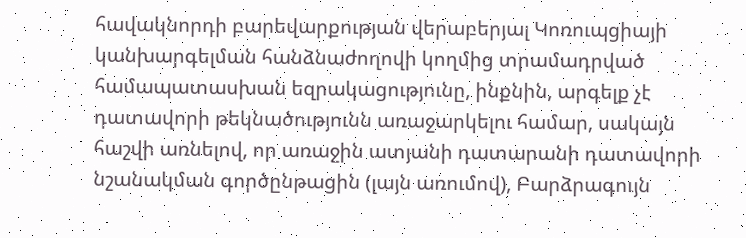հավակնորդի բարեվարքության վերաբերյալ Կոռուպցիայի կանխարգելման հանձնաժողովի կողմից տրամադրված համապատասխան եզրակացությունը, ինքնին, արգելք չէ դատավորի թեկնածությունն առաջարկելու համար, սակայն հաշվի առնելով, որ առաջին ատյանի դատարանի դատավորի նշանակման գործընթացին (լայն առումով), Բարձրագույն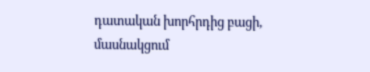դատական խորհրդից բացի, մասնակցում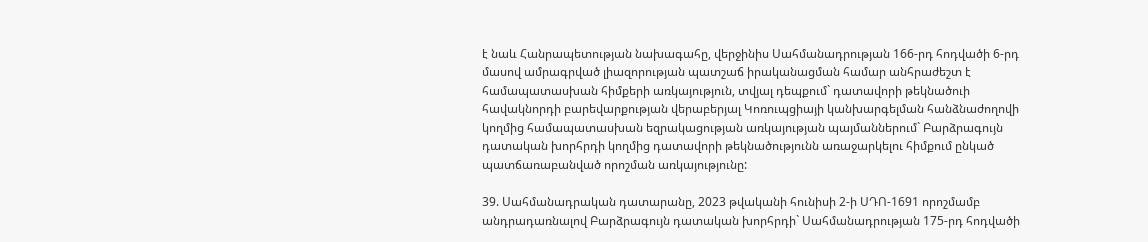է նաև Հանրապետության նախագահը, վերջինիս Սահմանադրության 166-րդ հոդվածի 6-րդ մասով ամրագրված լիազորության պատշաճ իրականացման համար անհրաժեշտ է համապատասխան հիմքերի առկայություն, տվյալ դեպքում` դատավորի թեկնածուի հավակնորդի բարեվարքության վերաբերյալ Կոռուպցիայի կանխարգելման հանձնաժողովի կողմից համապատասխան եզրակացության առկայության պայմաններում` Բարձրագույն դատական խորհրդի կողմից դատավորի թեկնածությունն առաջարկելու հիմքում ընկած պատճառաբանված որոշման առկայությունը:

39. Սահմանադրական դատարանը, 2023 թվականի հունիսի 2-ի ՍԴՈ-1691 որոշմամբ անդրադառնալով Բարձրագույն դատական խորհրդի` Սահմանադրության 175-րդ հոդվածի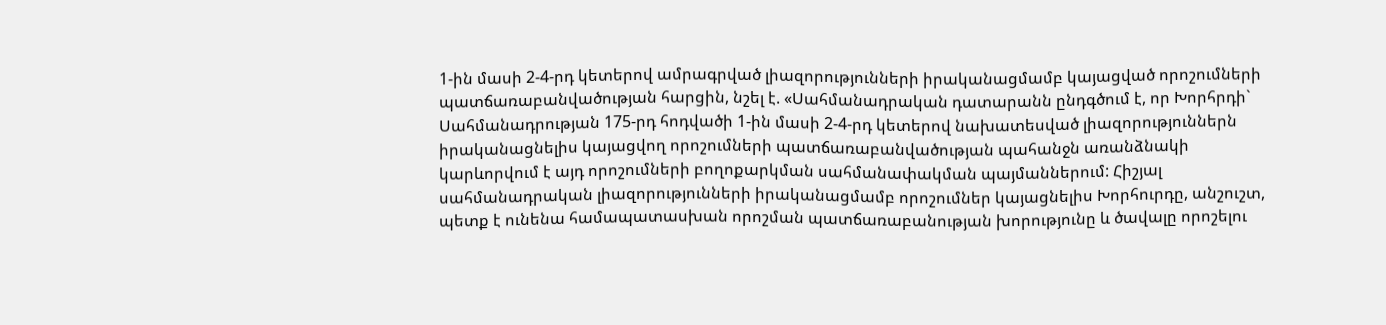1-ին մասի 2-4-րդ կետերով ամրագրված լիազորությունների իրականացմամբ կայացված որոշումների պատճառաբանվածության հարցին, նշել է. «Սահմանադրական դատարանն ընդգծում է, որ Խորհրդի` Սահմանադրության 175-րդ հոդվածի 1-ին մասի 2-4-րդ կետերով նախատեսված լիազորություններն իրականացնելիս կայացվող որոշումների պատճառաբանվածության պահանջն առանձնակի կարևորվում է այդ որոշումների բողոքարկման սահմանափակման պայմաններում: Հիշյալ սահմանադրական լիազորությունների իրականացմամբ որոշումներ կայացնելիս Խորհուրդը, անշուշտ, պետք է ունենա համապատասխան որոշման պատճառաբանության խորությունը և ծավալը որոշելու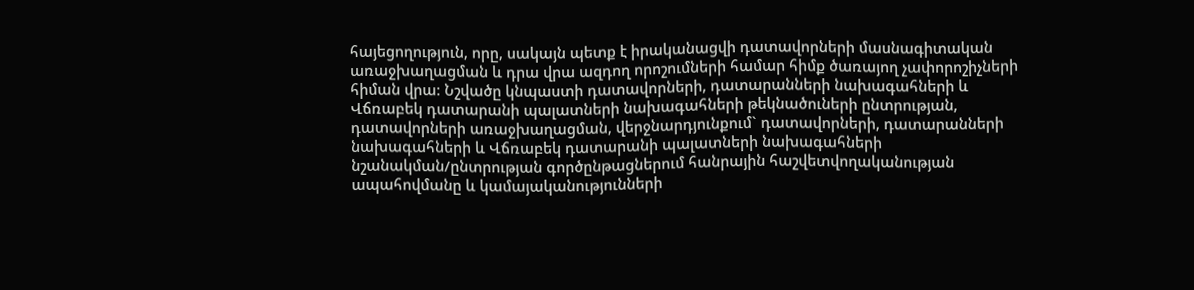հայեցողություն, որը, սակայն պետք է իրականացվի դատավորների մասնագիտական առաջխաղացման և դրա վրա ազդող որոշումների համար հիմք ծառայող չափորոշիչների հիման վրա: Նշվածը կնպաստի դատավորների, դատարանների նախագահների և Վճռաբեկ դատարանի պալատների նախագահների թեկնածուների ընտրության, դատավորների առաջխաղացման, վերջնարդյունքում` դատավորների, դատարանների նախագահների և Վճռաբեկ դատարանի պալատների նախագահների նշանակման/ընտրության գործընթացներում հանրային հաշվետվողականության ապահովմանը և կամայականությունների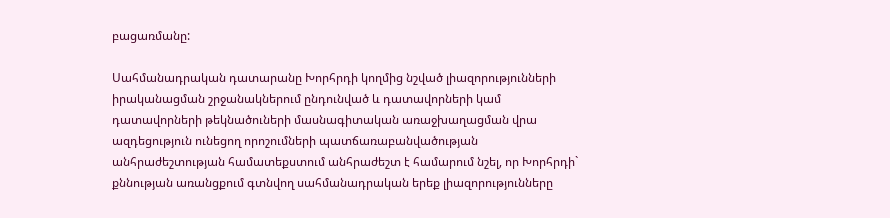բացառմանը:

Սահմանադրական դատարանը Խորհրդի կողմից նշված լիազորությունների իրականացման շրջանակներում ընդունված և դատավորների կամ դատավորների թեկնածուների մասնագիտական առաջխաղացման վրա ազդեցություն ունեցող որոշումների պատճառաբանվածության անհրաժեշտության համատեքստում անհրաժեշտ է համարում նշել, որ Խորհրդի` քննության առանցքում գտնվող սահմանադրական երեք լիազորությունները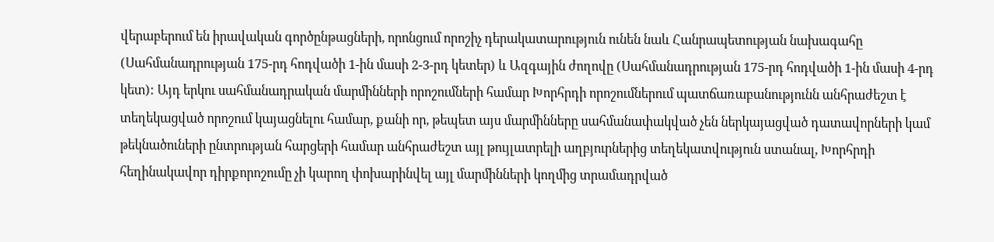վերաբերում են իրավական գործընթացների, որոնցում որոշիչ դերակատարություն ունեն նաև Հանրապետության նախագահը (Սահմանադրության 175-րդ հոդվածի 1-ին մասի 2-3-րդ կետեր) և Ազգային ժողովը (Սահմանադրության 175-րդ հոդվածի 1-ին մասի 4-րդ կետ): Այդ երկու սահմանադրական մարմինների որոշումների համար Խորհրդի որոշումներում պատճառաբանությունն անհրաժեշտ է տեղեկացված որոշում կայացնելու համար, քանի որ, թեպետ այս մարմինները սահմանափակված չեն ներկայացված դատավորների կամ թեկնածուների ընտրության հարցերի համար անհրաժեշտ այլ թույլատրելի աղբյուրներից տեղեկատվություն ստանալ, Խորհրդի հեղինակավոր դիրքորոշումը չի կարող փոխարինվել այլ մարմինների կողմից տրամադրված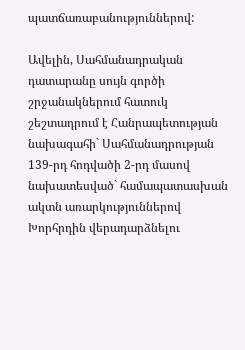պատճառաբանություններով:

Ավելին, Սահմանադրական դատարանը սույն գործի շրջանակներում հատուկ շեշտադրում է Հանրապետության նախագահի` Սահմանադրության 139-րդ հոդվածի 2-րդ մասով նախատեսված` համապատասխան ակտն առարկություններով Խորհրդին վերադարձնելու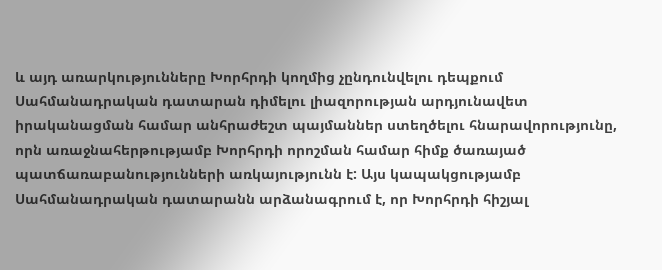և այդ առարկությունները Խորհրդի կողմից չընդունվելու դեպքում Սահմանադրական դատարան դիմելու լիազորության արդյունավետ իրականացման համար անհրաժեշտ պայմաններ ստեղծելու հնարավորությունը, որն առաջնահերթությամբ Խորհրդի որոշման համար հիմք ծառայած պատճառաբանությունների առկայությունն է: Այս կապակցությամբ Սահմանադրական դատարանն արձանագրում է, որ Խորհրդի հիշյալ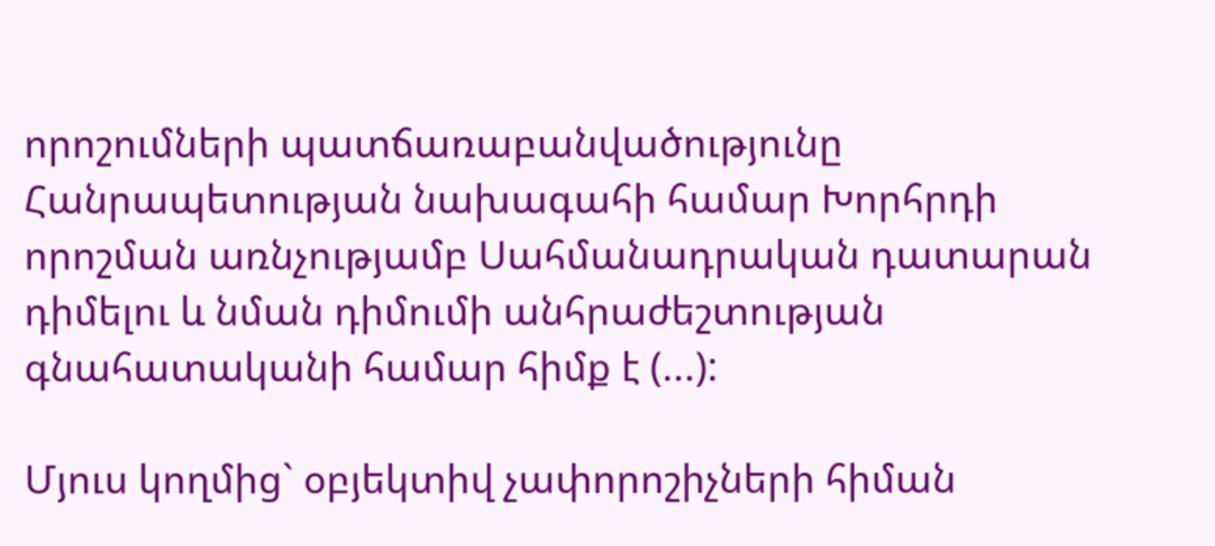որոշումների պատճառաբանվածությունը Հանրապետության նախագահի համար Խորհրդի որոշման առնչությամբ Սահմանադրական դատարան դիմելու և նման դիմումի անհրաժեշտության գնահատականի համար հիմք է (...):

Մյուս կողմից` օբյեկտիվ չափորոշիչների հիման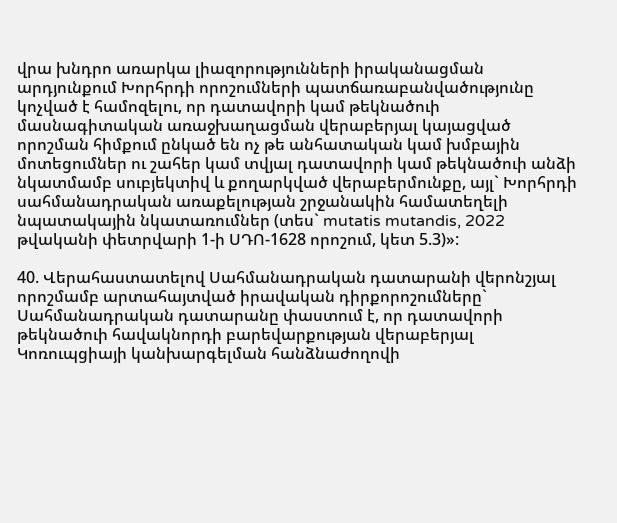վրա խնդրո առարկա լիազորությունների իրականացման արդյունքում Խորհրդի որոշումների պատճառաբանվածությունը կոչված է համոզելու, որ դատավորի կամ թեկնածուի մասնագիտական առաջխաղացման վերաբերյալ կայացված որոշման հիմքում ընկած են ոչ թե անհատական կամ խմբային մոտեցումներ ու շահեր կամ տվյալ դատավորի կամ թեկնածուի անձի նկատմամբ սուբյեկտիվ և քողարկված վերաբերմունքը, այլ` Խորհրդի սահմանադրական առաքելության շրջանակին համատեղելի նպատակային նկատառումներ (տես` mutatis mutandis, 2022 թվականի փետրվարի 1-ի ՍԴՈ-1628 որոշում, կետ 5.3)»:

40. Վերահաստատելով Սահմանադրական դատարանի վերոնշյալ որոշմամբ արտահայտված իրավական դիրքորոշումները` Սահմանադրական դատարանը փաստում է, որ դատավորի թեկնածուի հավակնորդի բարեվարքության վերաբերյալ Կոռուպցիայի կանխարգելման հանձնաժողովի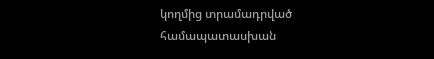կողմից տրամադրված համապատասխան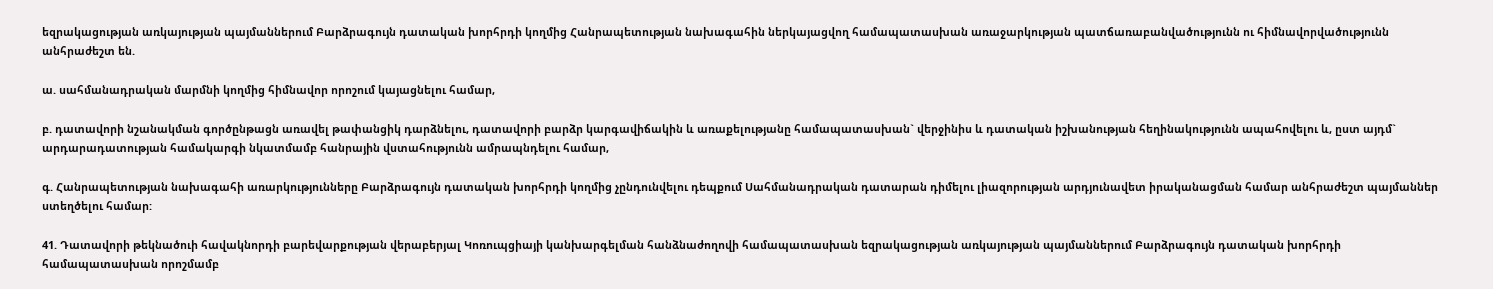եզրակացության առկայության պայմաններում Բարձրագույն դատական խորհրդի կողմից Հանրապետության նախագահին ներկայացվող համապատասխան առաջարկության պատճառաբանվածությունն ու հիմնավորվածությունն անհրաժեշտ են.

ա. սահմանադրական մարմնի կողմից հիմնավոր որոշում կայացնելու համար,

բ. դատավորի նշանակման գործընթացն առավել թափանցիկ դարձնելու, դատավորի բարձր կարգավիճակին և առաքելությանը համապատասխան` վերջինիս և դատական իշխանության հեղինակությունն ապահովելու և, ըստ այդմ` արդարադատության համակարգի նկատմամբ հանրային վստահությունն ամրապնդելու համար,

գ. Հանրապետության նախագահի առարկությունները Բարձրագույն դատական խորհրդի կողմից չընդունվելու դեպքում Սահմանադրական դատարան դիմելու լիազորության արդյունավետ իրականացման համար անհրաժեշտ պայմաններ ստեղծելու համար:

41. Դատավորի թեկնածուի հավակնորդի բարեվարքության վերաբերյալ Կոռուպցիայի կանխարգելման հանձնաժողովի համապատասխան եզրակացության առկայության պայմաններում Բարձրագույն դատական խորհրդի համապատասխան որոշմամբ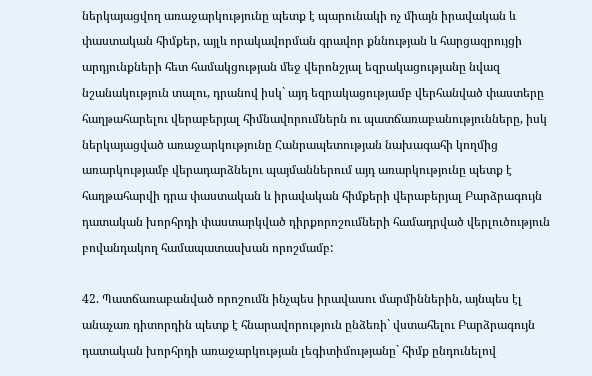ներկայացվող առաջարկությունը պետք է պարունակի ոչ միայն իրավական և փաստական հիմքեր, այլև որակավորման գրավոր քննության և հարցազրույցի արդյունքների հետ համակցության մեջ վերոնշյալ եզրակացությանը նվազ նշանակություն տալու, դրանով իսկ` այդ եզրակացությամբ վերհանված փաստերը հաղթահարելու վերաբերյալ հիմնավորումներն ու պատճառաբանությունները, իսկ ներկայացված առաջարկությունը Հանրապետության նախագահի կողմից առարկությամբ վերադարձնելու պայմաններում այդ առարկությունը պետք է հաղթահարվի դրա փաստական և իրավական հիմքերի վերաբերյալ Բարձրագույն դատական խորհրդի փաստարկված դիրքորոշումների համադրված վերլուծություն բովանդակող համապատասխան որոշմամբ:

42. Պատճառաբանված որոշումն ինչպես իրավասու մարմիններին, այնպես էլ անաչառ դիտորդին պետք է հնարավորություն ընձեռի` վստահելու Բարձրագույն դատական խորհրդի առաջարկության լեգիտիմությանը` հիմք ընդունելով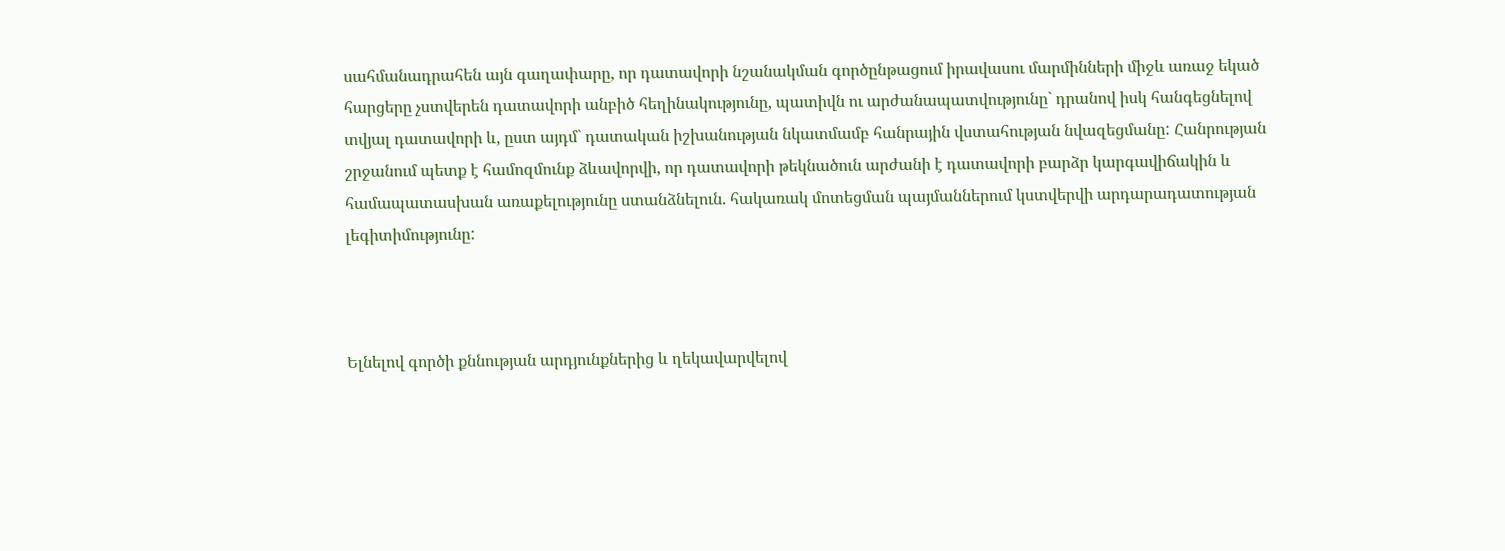սահմանադրահեն այն գաղափարը, որ դատավորի նշանակման գործընթացում իրավասու մարմինների միջև առաջ եկած հարցերը չստվերեն դատավորի անբիծ հեղինակությունը, պատիվն ու արժանապատվությունը` դրանով իսկ հանգեցնելով տվյալ դատավորի և, ըստ այդմ` դատական իշխանության նկատմամբ հանրային վստահության նվազեցմանը: Հանրության շրջանում պետք է համոզմունք ձևավորվի, որ դատավորի թեկնածուն արժանի է դատավորի բարձր կարգավիճակին և համապատասխան առաքելությունը ստանձնելուն. հակառակ մոտեցման պայմաններում կստվերվի արդարադատության լեգիտիմությունը:



Ելնելով գործի քննության արդյունքներից և ղեկավարվելով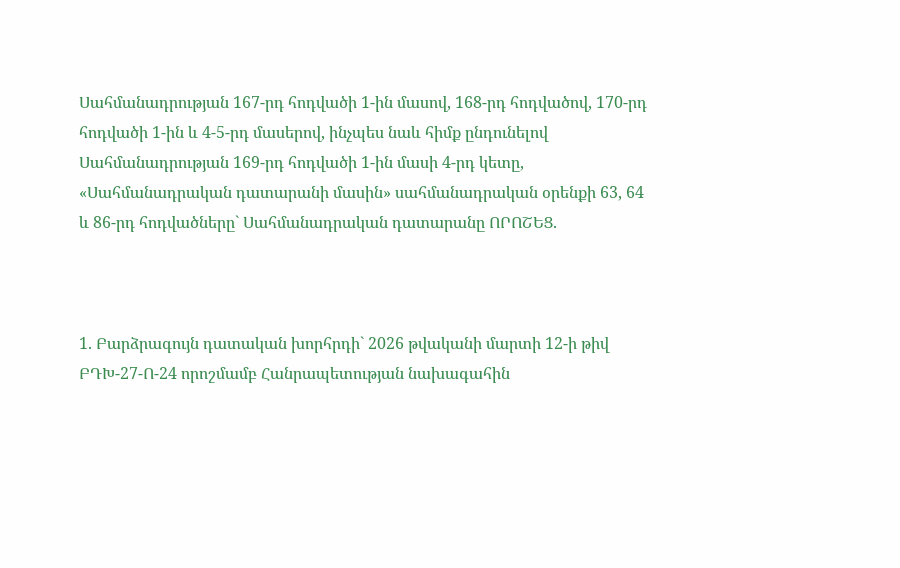Սահմանադրության 167-րդ հոդվածի 1-ին մասով, 168-րդ հոդվածով, 170-րդ հոդվածի 1-ին և 4-5-րդ մասերով, ինչպես նաև հիմք ընդունելով Սահմանադրության 169-րդ հոդվածի 1-ին մասի 4-րդ կետը, «Սահմանադրական դատարանի մասին» սահմանադրական օրենքի 63, 64 և 86-րդ հոդվածները` Սահմանադրական դատարանը ՈՐՈՇԵՑ.



1. Բարձրագույն դատական խորհրդի` 2026 թվականի մարտի 12-ի թիվ ԲԴԽ-27-Ո-24 որոշմամբ Հանրապետության նախագահին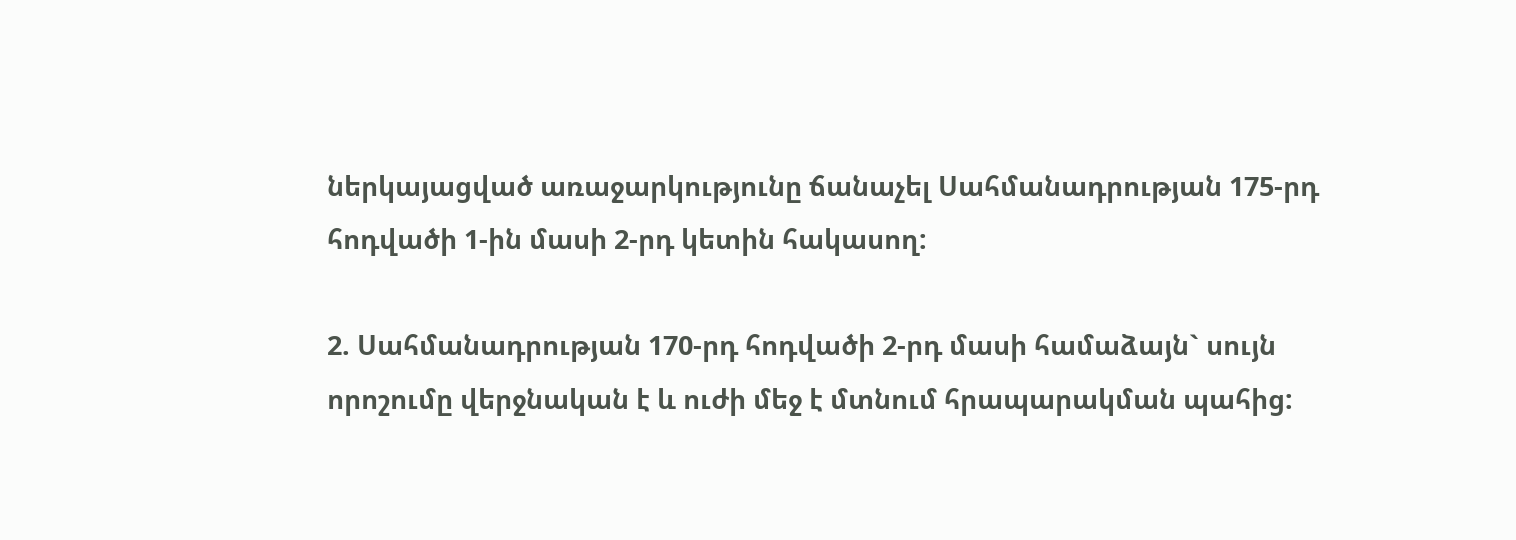ներկայացված առաջարկությունը ճանաչել Սահմանադրության 175-րդ հոդվածի 1-ին մասի 2-րդ կետին հակասող:

2. Սահմանադրության 170-րդ հոդվածի 2-րդ մասի համաձայն` սույն որոշումը վերջնական է և ուժի մեջ է մտնում հրապարակման պահից: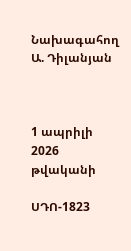Նախագահող                              Ա. Դիլանյան



1 ապրիլի 2026 թվականի

ՍԴՈ-1823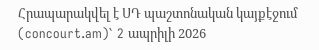Հրապարակվել է ՍԴ պաշտոնական կայքէջում (concourt.am)` 2 ապրիլի 2026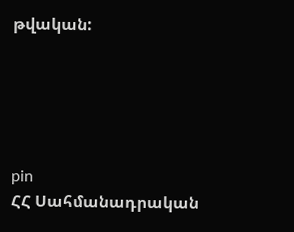թվական:





pin
ՀՀ Սահմանադրական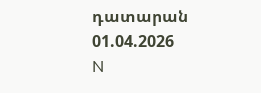դատարան
01.04.2026
N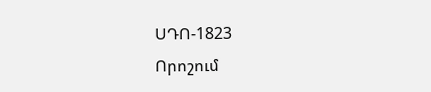ՍԴՈ-1823
Որոշում